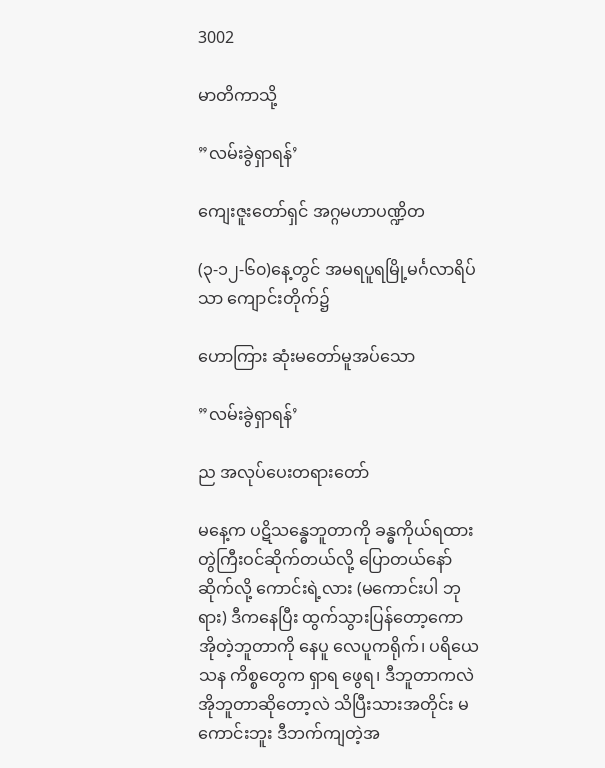3002

မာတိကာသို့

”လမ်းခွဲရှာရန်’

ကျေးဇူးတော်ရှင် အဂ္ဂမဟာပဏ္ဍိတ

(၃-၁၂-၆၀)နေ့တွင် အမရပူရမြို့မင်္ဂလာရိပ်သာ ကျောင်းတိုက်၌

ဟောကြား ဆုံးမတော်မူအပ်သော

”လမ်းခွဲရှာရန်’

ည အလုပ်ပေးတရားတော်

မနေ့က ပဋိသန္ဓေဘူတာကို ခန္ဓကိုယ်ရထားတွဲကြီးဝင်ဆိုက်တယ်လို့ ပြောတယ်နော် ဆိုက်လို့ ကောင်းရဲ့လား (မကောင်းပါ ဘုရား) ဒီကနေပြီး ထွက်သွားပြန်တော့ကော အိုတဲ့ဘူတာကို နေပူ လေပူကရိုက်၊ ပရိယေသန ကိစ္စတွေက ရှာရ ဖွေရ၊ ဒီဘူတာကလဲ အိုဘူတာဆိုတော့လဲ သိပြီးသားအတိုင်း မကောင်းဘူး ဒီဘက်ကျတဲ့အ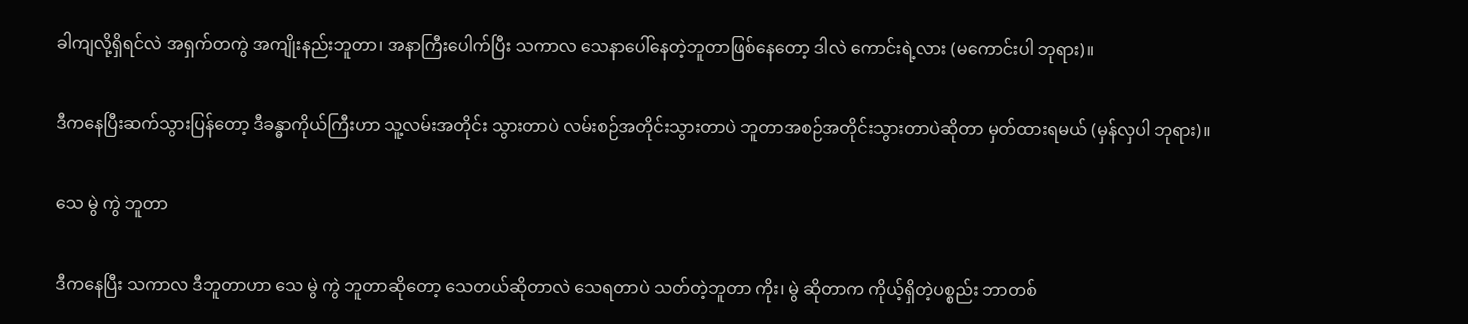ခါကျလို့ရှိရင်လဲ အရှက်တကွဲ အကျိုးနည်းဘူတာ၊ အနာကြီးပေါက်ပြီး သကာလ သေနာပေါ်နေတဲ့ဘူတာဖြစ်နေတော့ ဒါလဲ ကောင်းရဲ့လား (မကောင်းပါ ဘုရား)။

ဒီကနေပြီးဆက်သွားပြန်တော့ ဒီခန္ဓာကိုယ်ကြီးဟာ သူ့လမ်းအတိုင်း သွားတာပဲ လမ်းစဉ်အတိုင်းသွားတာပဲ ဘူတာအစဉ်အတိုင်းသွားတာပဲဆိုတာ မှတ်ထားရမယ် (မှန်လှပါ ဘုရား)။

သေ မွဲ ကွဲ ဘူတာ

ဒီကနေပြီး သကာလ ဒီဘူတာဟာ သေ မွဲ ကွဲ ဘူတာဆိုတော့ သေတယ်ဆိုတာလဲ သေရတာပဲ သတ်တဲ့ဘူတာ ကိုး၊ မွဲ ဆိုတာက ကိုယ့်ရှိတဲ့ပစ္စည်း ဘာတစ်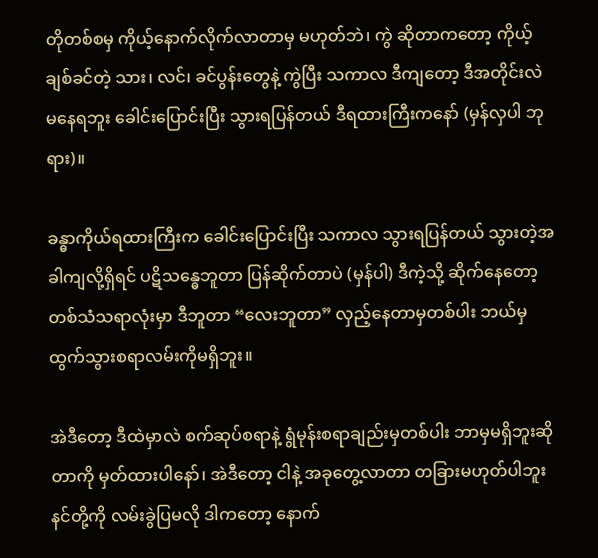တိုတစ်စမှ ကိုယ့်နောက်လိုက်လာတာမှ မဟုတ်ဘဲ၊ ကွဲ ဆိုတာကတော့ ကိုယ့်ချစ်ခင်တဲ့ သား၊ လင်၊ ခင်ပွန်းတွေနဲ့ ကွဲပြီး သကာလ ဒီကျတော့ ဒီအတိုင်းလဲ မနေရဘူး ခေါင်းပြောင်းပြီး သွားရပြန်တယ် ဒီရထားကြီးကနော် (မှန်လှပါ ဘုရား)။

ခန္ဓာကိုယ်ရထားကြီးက ခေါင်းပြောင်းပြီး သကာလ သွားရပြန်တယ် သွားတဲ့အခါကျလို့ရှိရင် ပဋိသန္ဓေဘူတာ ပြန်ဆိုက်တာပဲ (မှန်ပါ) ဒီကဲ့သို့ ဆိုက်နေတော့ တစ်သံသရာလုံးမှာ ဒီဘူတာ “လေးဘူတာ” လှည့်နေတာမှတစ်ပါး ဘယ်မှထွက်သွားစရာလမ်းကိုမရှိဘူး။

အဲဒီတော့ ဒီထဲမှာလဲ စက်ဆုပ်စရာနဲ့ ရွံမုန်းစရာချည်းမှတစ်ပါး ဘာမှမရှိဘူးဆိုတာကို မှတ်ထားပါနော်၊ အဲဒီတော့ ငါနဲ့ အခုတွေ့လာတာ တခြားမဟုတ်ပါဘူး နင်တို့ကို လမ်းခွဲပြမလို ဒါကတော့ နောက်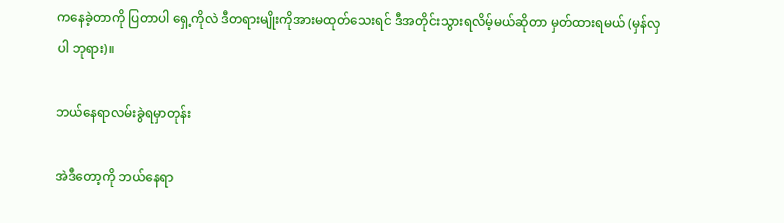ကနေခဲ့တာကို ပြတာပါ ရှေ့ကိုလဲ ဒီတရားမျိုးကိုအားမထုတ်သေးရင် ဒီအတိုင်းသွားရလိမ့်မယ်ဆိုတာ မှတ်ထားရမယ် (မှန်လှပါ ဘုရား)။

ဘယ်နေရာလမ်းခွဲရမှာတုန်း

အဲဒီတော့ကို ဘယ်နေရာ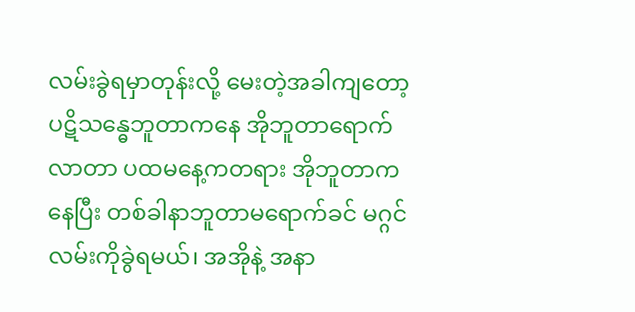လမ်းခွဲရမှာတုန်းလို့ မေးတဲ့အခါကျတော့ ပဋိသန္ဓေဘူတာကနေ အိုဘူတာရောက် လာတာ ပထမနေ့ကတရား အိုဘူတာကနေပြီး တစ်ခါနာဘူတာမရောက်ခင် မဂ္ဂင်လမ်းကိုခွဲရမယ်၊ အအိုနဲ့ အနာ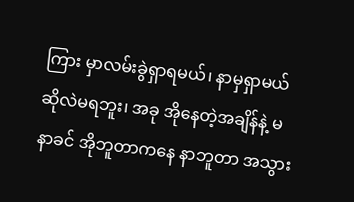ကြား မှာလမ်းခွဲရှာရမယ်၊ နာမှရှာမယ်ဆိုလဲမရဘူး၊ အခု အိုနေတဲ့အချိန်နဲ့ မနာခင် အိုဘူတာကနေ နာဘူတာ အသွား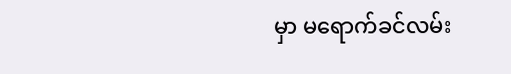မှာ မရောက်ခင်လမ်း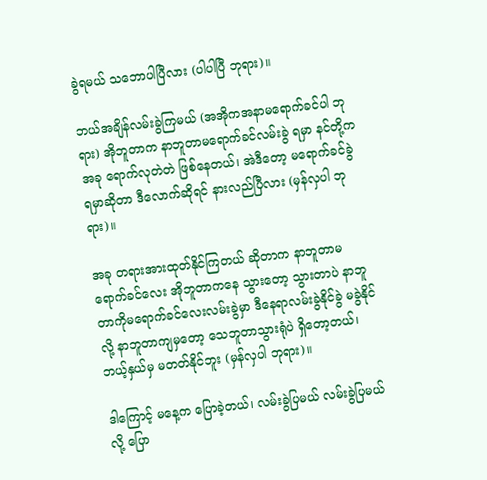ခွဲရမယ် သဘောပါပြီလား (ပါပါပြီ ဘုရား)။

ဘယ်အချိန်လမ်းခွဲကြမယ် (အအိုကအနာမရောက်ခင်ပါ ဘုရား) အိုဘူတာက နာဘူတာမရောက်ခင်လမ်းခွဲ ရမှာ နင်တို့က အခု ရောက်လုတဲတဲ ဖြစ်နေတယ်၊ အဲဒီတော့ မရောက်ခင်ခွဲရမှာဆိုတာ ဒီလောက်ဆိုရင် နားလည်ပြီလား (မှန်လှပါ ဘုရား)။

အခု တရားအားထုတ်နိုင်ကြတယ် ဆိုတာက နာဘူတာမရောက်ခင်လေး အိုဘူတာကနေ သွားတော့ သွားတာပဲ နာဘူတာကိုမရောက်ခင်လေးလမ်းခွဲမှာ ဒီနေရာလမ်းခွဲနိုင်ခွဲ မခွဲနိုင်လို့ နာဘူတာကျမှတော့ သေဘူတာသွားရုံပဲ ရှိတော့တယ်၊ ဘယ့်နှယ်မှ မတတ်နိုင်ဘူး (မှန်လှပါ ဘုရား)။

ဒါကြောင့် မနေ့က ပြောခဲ့တယ်၊ လမ်းခွဲပြမယ် လမ်းခွဲပြမယ်လို့ ပြော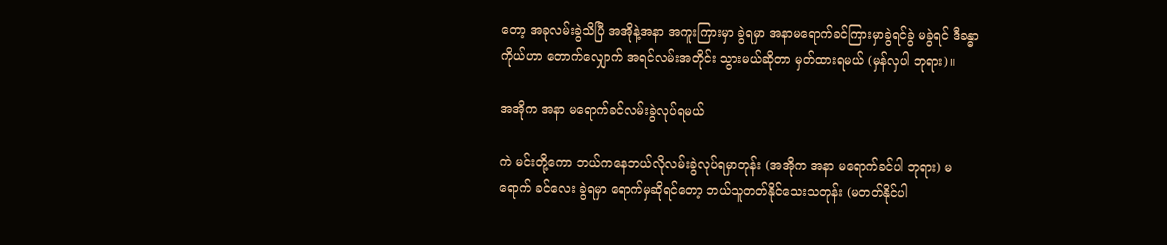တော့ အခုလမ်းခွဲသိပြီ အအိုနဲ့အနာ အကူးကြားမှာ ခွဲရမှာ အနာမရောက်ခင်ကြားမှာခွဲရင်ခွဲ မခွဲရင် ဒီခန္ဓာကိုယ်ဟာ တောက်လျှောက် အရင်လမ်းအတိုင်း သွားမယ်ဆိုတာ မှတ်ထားရမယ် (မှန်လှပါ ဘုရား)။

အအိုက အနာ မရောက်ခင်လမ်းခွဲလုပ်ရမယ်

ကဲ မင်းတို့ကော ဘယ်ကနေဘယ်လိုလမ်းခွဲလုပ်ရမှာတုန်း (အအိုက အနာ မရောက်ခင်ပါ ဘုရား) မရောက် ခင်လေး ခွဲရမှာ ရောက်မှဆိုရင်တော့ ဘယ်သူတတ်နိုင်သေးသတုန်း (မတတ်နိုင်ပါ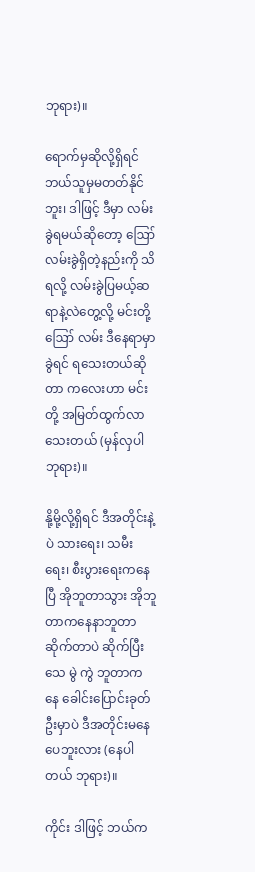ဘုရား)။

ရောက်မှဆိုလို့ရှိရင် ဘယ်သူမှမတတ်နိုင်ဘူး၊ ဒါဖြင့် ဒီမှာ လမ်းခွဲရမယ်ဆိုတော့ ဪ လမ်းခွဲရှိတဲ့နည်းကို သိရလို့ လမ်းခွဲပြမယ့်ဆရာနဲ့လဲတွေ့လို့ မင်းတို့ ဪ လမ်း ဒီနေရာမှာခွဲရင် ရသေးတယ်ဆိုတာ ကလေးဟာ မင်းတို့ အမြတ်ထွက်လာသေးတယ် (မှန်လှပါ ဘုရား)။

နို့မို့လို့ရှိရင် ဒီအတိုင်းနဲ့ပဲ သားရေး၊ သမီးရေး၊ စီးပွားရေးကနေပြီ အိုဘူတာသွား အိုဘူတာကနေနာဘူတာ ဆိုက်တာပဲ ဆိုက်ပြီး သေ မွဲ ကွဲ ဘူတာကနေ ခေါင်းပြောင်းခုတ်ဦးမှာပဲ ဒီအတိုင်းမနေပေဘူးလား (နေပါတယ် ဘုရား)။

ကိုင်း ဒါဖြင့် ဘယ်က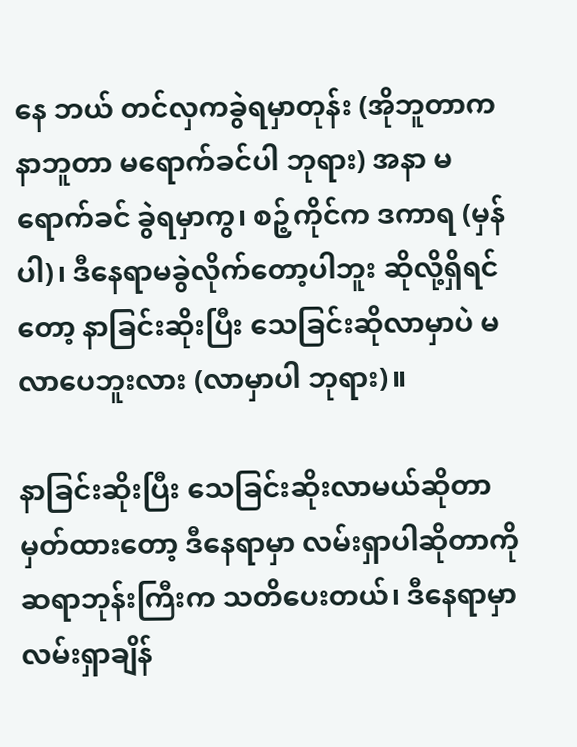နေ ဘယ် တင်လှကခွဲရမှာတုန်း (အိုဘူတာက နာဘူတာ မရောက်ခင်ပါ ဘုရား) အနာ မရောက်ခင် ခွဲရမှာကွ၊ စဉ့်ကိုင်က ဒကာရ (မှန်ပါ)၊ ဒီနေရာမခွဲလိုက်တော့ပါဘူး ဆိုလို့ရှိရင်တော့ နာခြင်းဆိုးပြီး သေခြင်းဆိုလာမှာပဲ မလာပေဘူးလား (လာမှာပါ ဘုရား)။

နာခြင်းဆိုးပြီး သေခြင်းဆိုးလာမယ်ဆိုတာ မှတ်ထားတော့ ဒီနေရာမှာ လမ်းရှာပါဆိုတာကို ဆရာဘုန်းကြီးက သတိပေးတယ်၊ ဒီနေရာမှာ လမ်းရှာချိန်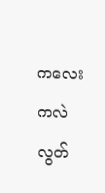ကလေးကလဲ လွတ်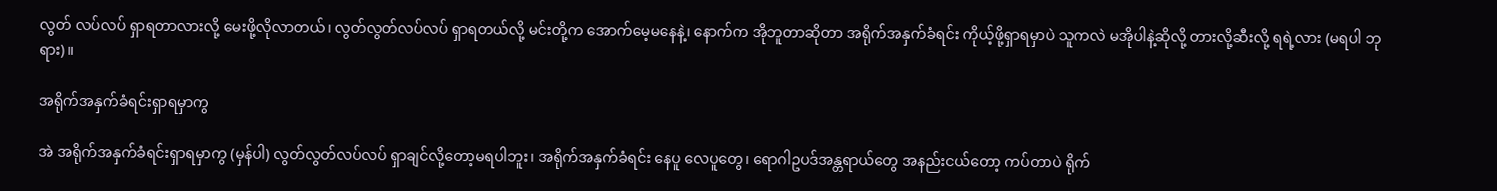လွတ် လပ်လပ် ရှာရတာလားလို့ မေးဖို့လိုလာတယ်၊ လွတ်လွတ်လပ်လပ် ရှာရတယ်လို့ မင်းတို့က အောက်မေ့မနေနဲ့၊ နောက်က အိုဘူတာဆိုတာ အရိုက်အနှက်ခံရင်း ကိုယ့်ဖို့ရှာရမှာပဲ သူကလဲ မအိုပါနဲ့ဆိုလို့ တားလို့ဆီးလို့ ရရဲ့လား (မရပါ ဘုရား)။

အရိုက်အနှက်ခံရင်းရှာရမှာကွ

အဲ အရိုက်အနှက်ခံရင်းရှာရမှာကွ (မှန်ပါ) လွတ်လွတ်လပ်လပ် ရှာချင်လို့တော့မရပါဘူး၊ အရိုက်အနှက်ခံရင်း နေပူ လေပူတွေ၊ ရောဂါဥပဒ်အန္တရာယ်တွေ အနည်းငယ်တော့ ကပ်တာပဲ ရိုက်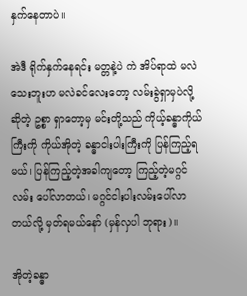နှက်နေတာပဲ။

အဲဒီ ရိုက်နှက်နေရင်း မတ္တနဲ့ပဲ ကဲ အိပ်ရာထဲ မလဲသေးဘူးဟ မလဲခင်လေးတော့ လမ်းခွဲရှာမှပဲလို့ ဆိုတဲ့ ဥစ္စာ ရှာတော့မှ မင်းတို့သည် ကိုယ့်ခန္ဓာကိုယ်ကြီးကို ကိုယ်အိုတဲ့ ခန္ဓာငါးပါးကြီးကို ပြန်ကြည့်ရမယ်၊ ပြန်ကြည့်တဲ့အခါကျတော့ ကြည့်တဲ့မဂ္ဂင်လမ်း ပေါ်လာတယ်၊ မဂ္ဂင်ငါးပါးလမ်းပေါ်လာတယ်လို့ မှတ်ရမယ်နော် (မှန်လှပါ ဘုရား)။

အိုတဲ့ခန္ဓာ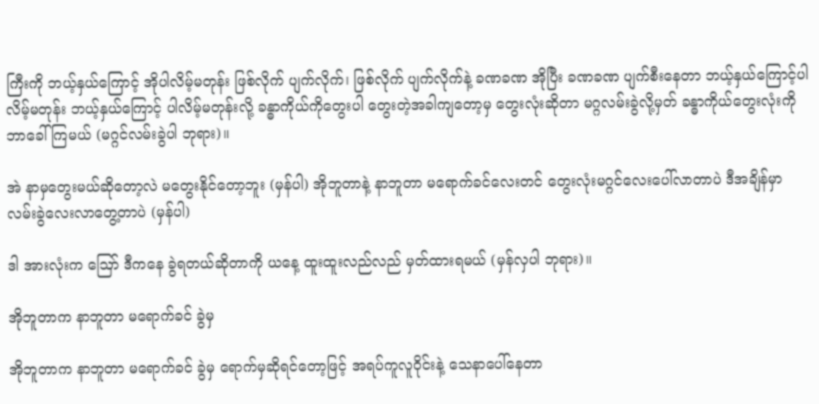ကြီးကို ဘယ့်နှယ်ကြောင့် အိုပါလိမ့်မတုန်း ဖြစ်လိုက် ပျက်လိုက်၊ ဖြစ်လိုက် ပျက်လိုက်နဲ့ ခဏခဏ အိုပြီး ခဏခဏ ပျက်စီးနေတာ ဘယ့်နှယ်ကြောင့်ပါလိမ့်မတုန်း ဘယ့်နှယ်ကြောင့် ပါလိမ့်မတုန်းလို့ ခန္ဓာကိုယ်ကိုတွေးပါ တွေးတဲ့အခါကျတော့မှ တွေးလုံးဆိုတာ မဂ္ဂလမ်းခွဲလို့မှတ် ခန္ဓာကိုယ်တွေးလုံးကို ဘာခေါ်ကြမယ် (မဂ္ဂင်လမ်းခွဲပါ ဘုရား)။

အဲ နာမှတွေးမယ်ဆိုတော့လဲ မတွေးနိုင်တော့ဘူး (မှန်ပါ) အိုဘူတာနဲ့ နာဘူတာ မရောက်ခင်လေးတင် တွေးလုံးမဂ္ဂင်လေးပေါ်လာတာပဲ ဒီအချိန်မှာ လမ်းခွဲလေးလာတွေ့တာပဲ (မှန်ပါ)

ဒါ အားလုံးက ဪ ဒီကနေ ခွဲရတယ်ဆိုတာကို ယနေ့ ထူးထူးလည်လည် မှတ်ထားရမယ် (မှန်လှပါ ဘုရား)။

အိုဘူတာက နာဘူတာ မရောက်ခင် ခွဲမှ

အိုဘူတာက နာဘူတာ မရောက်ခင် ခွဲမှ ရောက်မှဆိုရင်တော့ဖြင့် အရပ်ကူလူဝိုင်းနဲ့ သေနာပေါ်နေတာ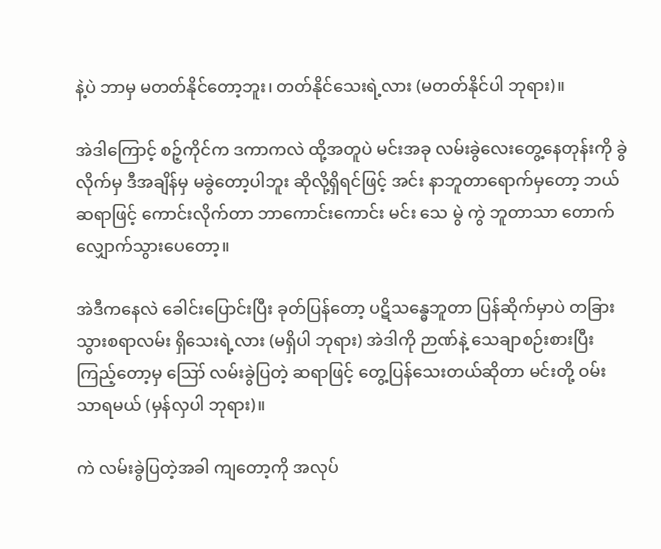နဲ့ပဲ ဘာမှ မတတ်နိုင်တော့ဘူး၊ တတ်နိုင်သေးရဲ့လား (မတတ်နိုင်ပါ ဘုရား)။

အဲဒါကြောင့် စဉ့်ကိုင်က ဒကာကလဲ ထို့အတူပဲ မင်းအခု လမ်းခွဲလေးတွေ့နေတုန်းကို ခွဲလိုက်မှ ဒီအချိန်မှ မခွဲတော့ပါဘူး ဆိုလို့ရှိရင်ဖြင့် အင်း နာဘူတာရောက်မှတော့ ဘယ်ဆရာဖြင့် ကောင်းလိုက်တာ ဘာကောင်းကောင်း မင်း သေ မွဲ ကွဲ ဘူတာသာ တောက်လျှောက်သွားပေတော့။

အဲဒီကနေလဲ ခေါင်းပြောင်းပြီး ခုတ်ပြန်တော့ ပဋိသန္ဓေဘူတာ ပြန်ဆိုက်မှာပဲ တခြားသွားစရာလမ်း ရှိသေးရဲ့လား (မရှိပါ ဘုရား) အဲဒါကို ဉာဏ်နဲ့ သေချာစဉ်းစားပြီး ကြည့်တော့မှ ဪ လမ်းခွဲပြတဲ့ ဆရာဖြင့် တွေ့ပြန်သေးတယ်ဆိုတာ မင်းတို့ ဝမ်းသာရမယ် (မှန်လှပါ ဘုရား)။

ကဲ လမ်းခွဲပြတဲ့အခါ ကျတော့ကို အလုပ်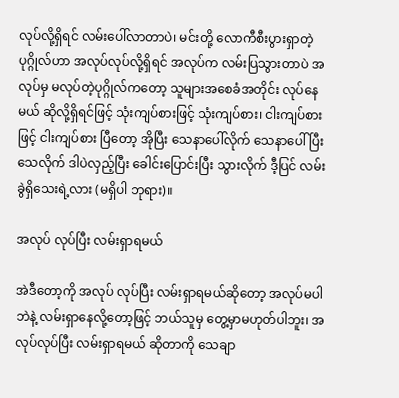လုပ်လို့ရှိရင် လမ်းပေါ်လာတာပဲ၊ မင်းတို့ လောကီစီးပွားရှာတဲ့ ပုဂ္ဂိုလ်ဟာ အလုပ်လုပ်လို့ရှိရင် အလုပ်က လမ်းပြသွားတာပဲ အလုပ်မှ မလုပ်တဲ့ပုဂ္ဂိုလ်ကတော့ သူများအစေခံအတိုင်း လုပ်နေမယ် ဆိုလို့ရှိရင်ဖြင့် သုံးကျပ်စားဖြင့် သုံးကျပ်စား၊ ငါးကျပ်စားဖြင့် ငါးကျပ်စား ပြီတော့ အိုပြီး သေနာပေါ်လိုက် သေနာပေါ်ပြီး သေလိုက် ဒါပဲလှည့်ပြီး ခေါင်းပြောင်းပြီး သွားလိုက် ဒီ့ပြင် လမ်းခွဲရှိသေးရဲ့လား (မရှိပါ ဘုရား)။

အလုပ် လုပ်ပြီး လမ်းရှာရမယ်

အဲဒီတော့ကို အလုပ် လုပ်ပြီး လမ်းရှာရမယ်ဆိုတော့ အလုပ်မပါဘဲနဲ့ လမ်းရှာနေလို့တော့ဖြင့် ဘယ်သူမှ တွေ့မှာမဟုတ်ပါဘူး၊ အလုပ်လုပ်ပြီး လမ်းရှာရမယ် ဆိုတာကို သေချာ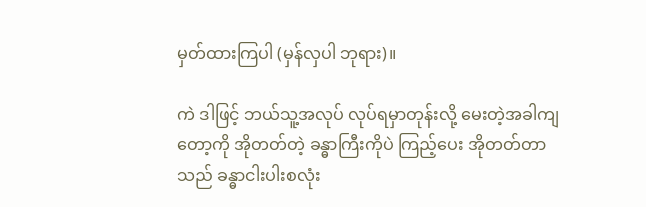မှတ်ထားကြပါ (မှန်လှပါ ဘုရား)။

ကဲ ဒါဖြင့် ဘယ်သူ့အလုပ် လုပ်ရမှာတုန်းလို့ မေးတဲ့အခါကျတော့ကို အိုတတ်တဲ့ ခန္ဓာကြီးကိုပဲ ကြည့်ပေး အိုတတ်တာသည် ခန္ဓာငါးပါးစလုံး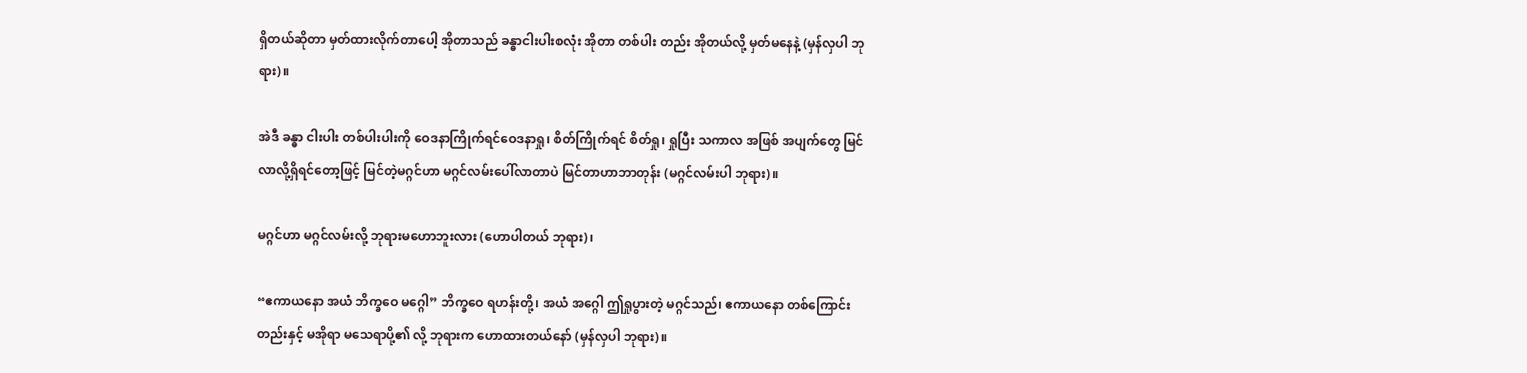ရှိတယ်ဆိုတာ မှတ်ထားလိုက်တာပေါ့ အိုတာသည် ခန္ဓာငါးပါးစလုံး အိုတာ တစ်ပါး တည်း အိုတယ်လို့ မှတ်မနေနဲ့ (မှန်လှပါ ဘုရား)။

အဲဒီ ခန္ဓာ ငါးပါး တစ်ပါးပါးကို ဝေဒနာကြိုက်ရင်ဝေဒနာရှု၊ စိတ်ကြိုက်ရင် စိတ်ရှု၊ ရှုပြီး သကာလ အဖြစ် အပျက်တွေ မြင်လာလို့ရှိရင်တော့ဖြင့် မြင်တဲ့မဂ္ဂင်ဟာ မဂ္ဂင်လမ်းပေါ်လာတာပဲ မြင်တာဟာဘာတုန်း (မဂ္ဂင်လမ်းပါ ဘုရား)။

မဂ္ဂင်ဟာ မဂ္ဂင်လမ်းလို့ ဘုရားမဟောဘူးလား (ဟောပါတယ် ဘုရား)၊

“ဧကာယနော အယံ ဘိက္ခဝေ မဂ္ဂေါ” ဘိက္ခဝေ ရဟန်းတို့၊ အယံ အဂ္ဂေါ ဤရှုပွားတဲ့ မဂ္ဂင်သည်၊ ဧကာယနော တစ်ကြောင်းတည်းနှင့် မအိုရာ မသေရာပို့၏ လို့ ဘုရားက ဟောထားတယ်နော် (မှန်လှပါ ဘုရား)။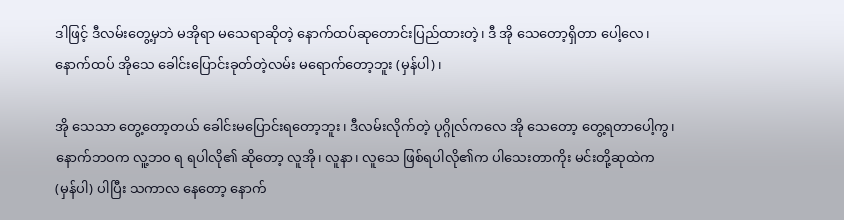ဒါဖြင့် ဒီလမ်းတွေ့မှဘဲ မအိုရာ မသေရာဆိုတဲ့ နောက်ထပ်ဆုတောင်းပြည်ထားတဲ့၊ ဒီ အို သေတော့ရှိတာ ပေါ့လေ၊ နောက်ထပ် အိုသေ ခေါင်းပြောင်းခုတ်တဲ့လမ်း မရောက်တော့ဘူး (မှန်ပါ)၊

အို သေသာ တွေ့တော့တယ် ခေါင်းမပြောင်းရတော့ဘူး၊ ဒီလမ်းလိုက်တဲ့ ပုဂ္ဂိုလ်ကလေ အို သေတော့ တွေ့ရတာပေါ့ကွ၊ နောက်ဘဝက လူ့ဘဝ ရ ရပါလို၏ ဆိုတော့ လူအို၊ လူနာ၊ လူသေ ဖြစ်ရပါလို၏က ပါသေးတာကိုး မင်းတို့ဆုထဲက (မှန်ပါ) ပါပြီး သကာလ နေတော့ နောက်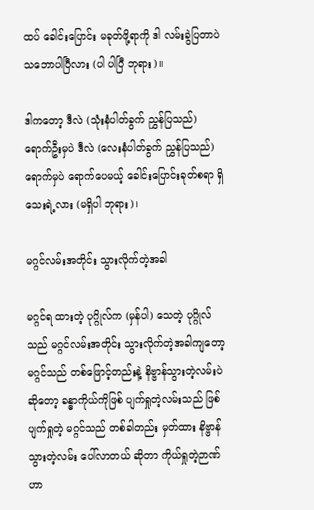ထပ် ခေါင်းပြောင်း မခုတ်ဖို့ရာကို ဒါ လမ်းခွဲပြတာပဲ သဘောပါပြီလား (ပါ ပါပြီ ဘုရား)။

ဒါကတော့ ဒီလဲ (သုံးနံပါတ်ခွက် ညွှန်ပြသည်) ရောက်ဦးမှပဲ ဒီလဲ (လေးနံပါတ်ခွက် ညွှန်ပြသည်) ရောက်မှပဲ ရောက်ပေမယ့် ခေါင်းပြောင်းခုတ်စရာ ရှိသေးရဲ့လား (မရှိပါ ဘုရား)၊

မဂ္ဂင်လမ်းအတိုင်း သွားလိုက်တဲ့အခါ

မဂ္ဂင်ရ ထားတဲ့ ပုဂ္ဂိုလ်က (မှန်ပါ) သေတဲ့ ပုဂ္ဂိုလ်သည် မဂ္ဂင်လမ်းအတိုင်း သွားလိုက်တဲ့အခါကျတော့ မဂ္ဂင်သည် တစ်ဖြောင့်တည်းနဲ့ နိဗ္ဗာန်သွားတဲ့လမ်းပဲဆိုတော့ ခန္ဓာကိုယ်ကိုဖြစ် ပျက်ရှုတဲ့လမ်းသည် ဖြစ်ပျက်ရှုတဲ့ မဂ္ဂင်သည် တစ်ခါတည်း မှတ်ထား နိဗ္ဗာန်သွားတဲ့လမ်း ပေါ်လာတယ် ဆိုတာ ကိုယ်ရှုတဲ့ဉာဏ်ဟာ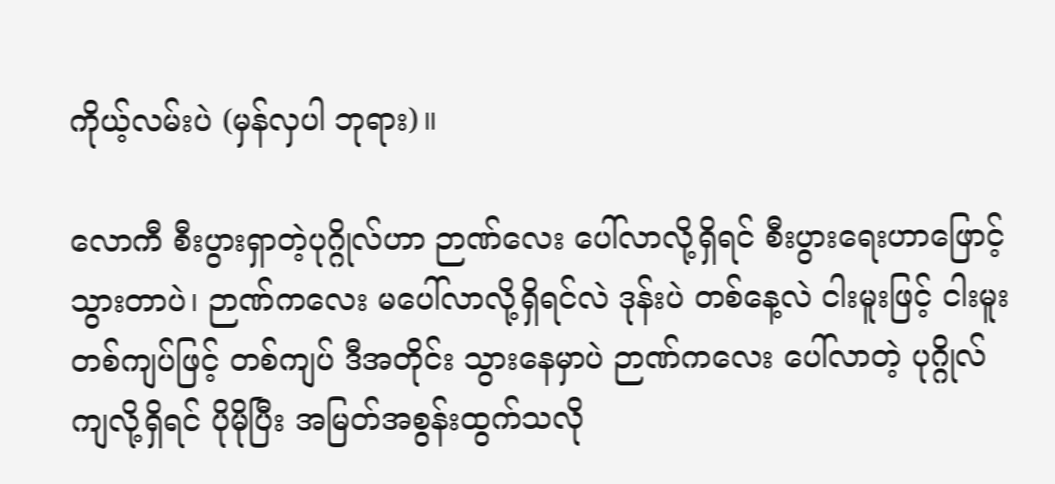ကိုယ့်လမ်းပဲ (မှန်လှပါ ဘုရား)။

လောကီ စီးပွားရှာတဲ့ပုဂ္ဂိုလ်ဟာ ဉာဏ်လေး ပေါ်လာလို့ရှိရင် စီးပွားရေးဟာဖြောင့်သွားတာပဲ၊ ဉာဏ်ကလေး မပေါ်လာလို့ရှိရင်လဲ ဒုန်းပဲ တစ်နေ့လဲ ငါးမူးဖြင့် ငါးမူး တစ်ကျပ်ဖြင့် တစ်ကျပ် ဒီအတိုင်း သွားနေမှာပဲ ဉာဏ်ကလေး ပေါ်လာတဲ့ ပုဂ္ဂိုလ်ကျလို့ရှိရင် ပိုမိုပြီး အမြတ်အစွန်းထွက်သလို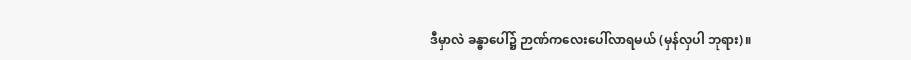ဒီမှာလဲ ခန္ဓာပေါ်၌ ဉာဏ်ကလေးပေါ်လာရမယ် (မှန်လှပါ ဘုရား)။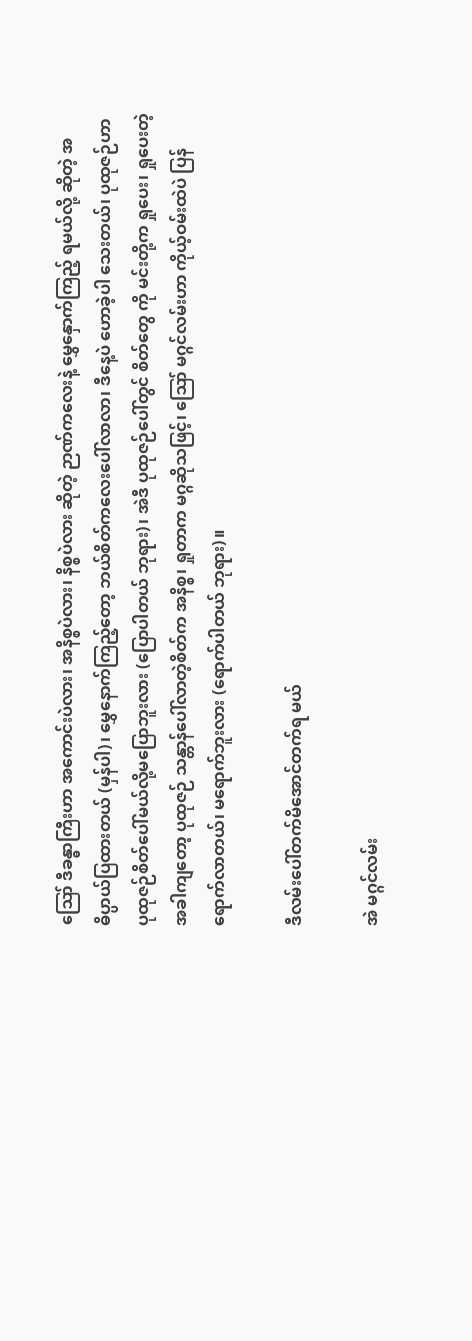ဪ ဒီခန္ဓာကြီးဟာ အကောင်းပဲလား၊ အနိစ္စပဲလား၊ နိစ္စပဲလား ဆိုတဲ့ ဉာဏ်ကလေးနဲ့ မွှေနှောက်ကြည့် ရမယ်လို့ ဆိုတဲ့ အဓိပ္ပာယ်ပြထားတယ် (မှန်ပါ)၊ မွှေနောက်ကြည့်တော့ ဘယ်စိတ်ကလေးပေါ်လာလာ၊ ဒီနေ့ပဲ ဟောခဲ့ပါ သေးတယ်၊ ပုထုဇဉ်ဟာ ပုထုဇဉ်စိတ်ပေါ်မယ်လို့မပြောဘူးလား (ပြောပါတယ် ဘုရား)၊ အဲဒီ ပုထုဇဉ်ပေါ်တွင် စိတ်တွေ ကို မင်းတို့က ရှုပေး၊ ရှုပေးတဲ့အခါကျတော့ ပုထုဇဉ် သန္တာန်ပေါ်လာတဲ့စိတ်က အနိစ္စ၊ ရှုတာက မဂ္ဂဆိုသဖြင့်၊ ဪ မဂ္ဂင်လမ်းဟာ ကိုယ့်ဝမ်းထဲပဲ ပြန်ရောက်လာတယ်၊ မရောက်ဘူးလား (ရောက်ပါတယ် ဘုရား)။

ဒီလမ်းပေါ်တက်မိအောင်တက်ရ မယ်

အဲ မဂ္ဂင်လမ်း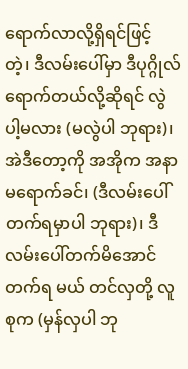ရောက်လာလို့ရှိရင်ဖြင့် တဲ့၊ ဒီလမ်းပေါ်မှာ ဒီပုဂ္ဂိုလ်ရောက်တယ်လို့ဆိုရင် လွဲပါ့မလား (မလွဲပါ ဘုရား)၊ အဲဒီတော့ကို အအိုက အနာမရောက်ခင်၊ (ဒီလမ်းပေါ်တက်ရမှာပါ ဘုရား)၊ ဒီလမ်းပေါ်တက်မိအောင်တက်ရ မယ် တင်လှတို့ လူစုက (မှန်လှပါ ဘု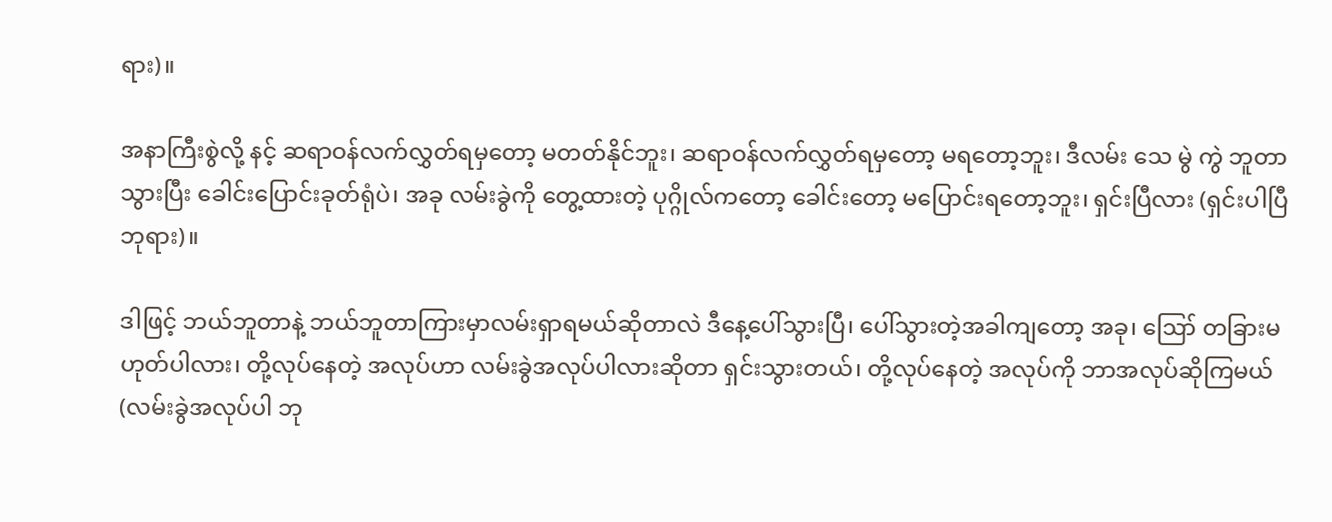ရား)။

အနာကြီးစွဲလို့ နင့် ဆရာဝန်လက်လွှတ်ရမှတော့ မတတ်နိုင်ဘူး၊ ဆရာဝန်လက်လွှတ်ရမှတော့ မရတော့ဘူး၊ ဒီလမ်း သေ မွဲ ကွဲ ဘူတာသွားပြီး ခေါင်းပြောင်းခုတ်ရုံပဲ၊ အခု လမ်းခွဲကို တွေ့ထားတဲ့ ပုဂ္ဂိုလ်ကတော့ ခေါင်းတော့ မပြောင်းရတော့ဘူး၊ ရှင်းပြီလား (ရှင်းပါပြီ ဘုရား)။

ဒါဖြင့် ဘယ်ဘူတာနဲ့ ဘယ်ဘူတာကြားမှာလမ်းရှာရမယ်ဆိုတာလဲ ဒီနေ့ပေါ်သွားပြီ၊ ပေါ်သွားတဲ့အခါကျတော့ အခု၊ ဪ တခြားမဟုတ်ပါလား၊ တို့လုပ်နေတဲ့ အလုပ်ဟာ လမ်းခွဲအလုပ်ပါလားဆိုတာ ရှင်းသွားတယ်၊ တို့လုပ်နေတဲ့ အလုပ်ကို ဘာအလုပ်ဆိုကြမယ် (လမ်းခွဲအလုပ်ပါ ဘု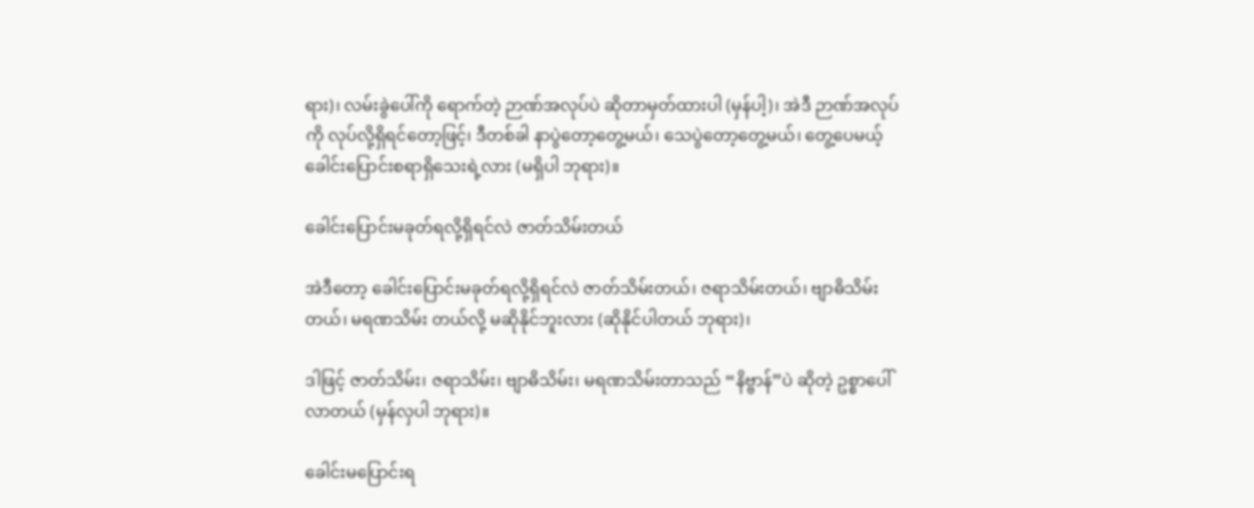ရား)၊ လမ်းခွဲပေါ်ကို ရောက်တဲ့ ဉာဏ်အလုပ်ပဲ ဆိုတာမှတ်ထားပါ (မှန်ပါ့)၊ အဲဒီ ဉာဏ်အလုပ်ကို လုပ်လို့ရှိရင်တော့ဖြင့်၊ ဒီတစ်ခါ နာပွဲတော့တွေ့မယ်၊ သေပွဲတော့တွေ့မယ်၊ တွေ့ပေမယ့် ခေါင်းပြောင်းစရာရှိသေးရဲ့လား (မရှိပါ ဘုရား)။

ခေါင်းပြောင်းမခုတ်ရလို့ရှိရင်လဲ ဇာတ်သိမ်းတယ်

အဲဒီတော့ ခေါင်းပြောင်းမခုတ်ရလို့ရှိရင်လဲ ဇာတ်သိမ်းတယ်၊ ဇရာသိမ်းတယ်၊ ဗျာဓိသိမ်းတယ်၊ မရဏသိမ်း တယ်လို့ မဆိုနိုင်ဘူးလား (ဆိုနိုင်ပါတယ် ဘုရား)၊

ဒါဖြင့် ဇာတ်သိမ်း၊ ဇရာသိမ်း၊ ဗျာဓိသိမ်း၊ မရဏသိမ်းတာသည် “နိဗ္ဗာန်”ပဲ ဆိုတဲ့ ဥစ္စာပေါ်လာတယ် (မှန်လှပါ ဘုရား)။

ခေါင်းမပြောင်းရ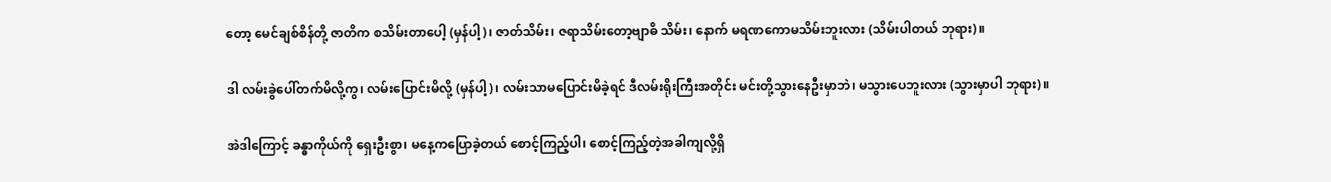တော့ မေင်ချစ်စိန်တို့ ဇာတိက စသိမ်းတာပေါ့ (မှန်ပါ့)၊ ဇာတ်သိမ်း၊ ဇရာသိမ်းတော့ဗျာဓိ သိမ်း၊ နောက် မရဏကောမသိမ်းဘူးလား (သိမ်းပါတယ် ဘုရား)။

ဒါ လမ်းခွဲပေါ်တက်မိလို့ကွ၊ လမ်းပြောင်းမိလို့ (မှန်ပါ့)၊ လမ်းသာမပြောင်းမိခဲ့ရင် ဒီလမ်းရိုးကြီးအတိုင်း မင်းတို့သွားနေဦးမှာဘဲ၊ မသွားပေဘူးလား (သွားမှာပါ ဘုရား)။

အဲဒါကြောင့် ခန္ဓာကိုယ်ကို ရှေးဦးစွာ၊ မနေ့ကပြောခဲ့တယ် စောင့်ကြည့်ပါ၊ စောင့်ကြည့်တဲ့အခါကျလို့ရှိ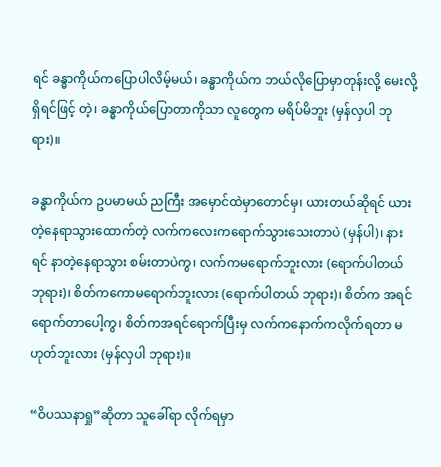ရင် ခန္ဓာကိုယ်ကပြောပါလိမ့်မယ်၊ ခန္ဓာကိုယ်က ဘယ်လိုပြောမှာတုန်းလို့ မေးလို့ရှိရင်ဖြင့် တဲ့၊ ခန္ဓာကိုယ်ပြောတာကိုသာ လူတွေက မရိပ်မိဘူး (မှန်လှပါ ဘုရား)။

ခန္ဓာကိုယ်က ဥပမာမယ် ညကြီး အမှောင်ထဲမှာတောင်မှ၊ ယားတယ်ဆိုရင် ယားတဲ့နေရာသွားထောက်တဲ့ လက်ကလေးကရောက်သွားသေးတာပဲ (မှန်ပါ)၊ နားရင် နာတဲ့နေရာသွား စမ်းတာပဲကွ၊ လက်ကမရောက်ဘူးလား (ရောက်ပါတယ် ဘုရား)၊ စိတ်ကကောမရောက်ဘူးလား (ရောက်ပါတယ် ဘုရား)၊ စိတ်က အရင်ရောက်တာပေါ့ကွ၊ စိတ်ကအရင်ရောက်ပြီးမှ လက်ကနောက်ကလိုက်ရတာ မဟုတ်ဘူးလား (မှန်လှပါ ဘုရား)။

“ဝိပဿနာရှု”ဆိုတာ သူခေါ်ရာ လိုက်ရမှာ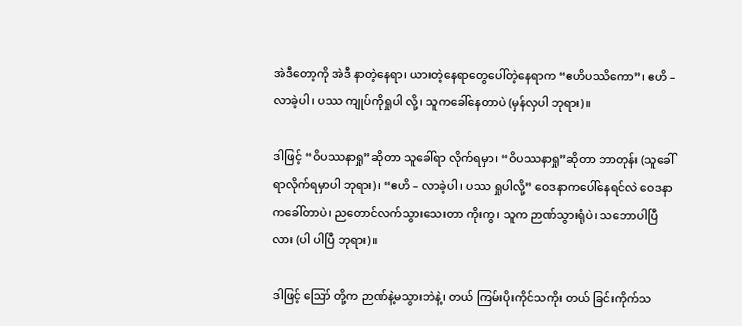အဲဒီတော့ကို အဲဒီ နာတဲ့နေရာ၊ ယားတဲ့နေရာတွေပေါ်တဲ့နေရာက “ဧဟိပဿိကော”၊ ဧဟိ – လာခဲ့ပါ၊ ပဿ ကျုပ်ကိုရှုပါ လို့၊ သူကခေါ်နေတာပဲ (မှန်လှပါ ဘုရား)။

ဒါဖြင့် “ဝိပဿနာရှု”ဆိုတာ သူခေါ်ရာ လိုက်ရမှာ၊ “ဝိပဿနာရှု”ဆိုတာ ဘာတုန်း (သူခေါ်ရာလိုက်ရမှာပါ ဘုရား)၊ “ဧဟိ – လာခဲ့ပါ၊ ပဿ ရှုပါလို့” ဝေဒနာကပေါ်နေရင်လဲ ဝေဒနာကခေါ်တာပဲ၊ ညတောင်လက်သွားသေးတာ ကိုးကွ၊ သူက ဉာဏ်သွားရုံပဲ၊ သဘောပါပြီလား (ပါ ပါပြီ ဘုရား)။

ဒါဖြင့် ဪ တို့က ဉာဏ်နဲ့မသွားဘဲနဲ့၊ တယ် ကြမ်းပိုးကိုင်သကိုး တယ် ခြင်းကိုက်သ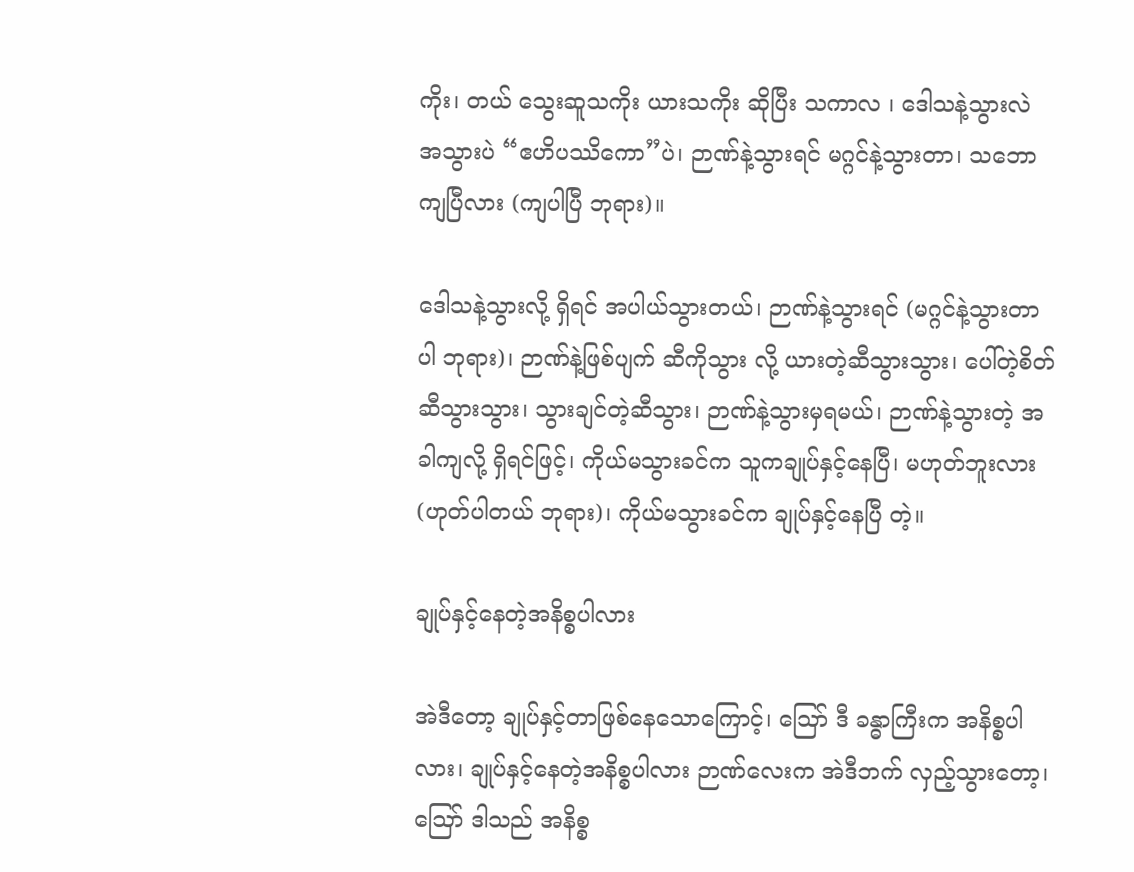ကိုး၊ တယ် သွေးဆူသကိုး ယားသကိုး ဆိုပြီး သကာလ ၊ ဒေါသနဲ့သွားလဲ အသွားပဲ “ဧဟိပဿိကော”ပဲ၊ ဉာဏ်နဲ့သွားရင် မဂ္ဂင်နဲ့သွားတာ၊ သဘော ကျပြီလား (ကျပါပြီ ဘုရား)။

ဒေါသနဲ့သွားလို့ ရှိရင် အပါယ်သွားတယ်၊ ဉာဏ်နဲ့သွားရင် (မဂ္ဂင်နဲ့သွားတာပါ ဘုရား)၊ ဉာဏ်နဲ့ဖြစ်ပျက် ဆီကိုသွား လို့ ယားတဲ့ဆီသွားသွား၊ ပေါ်တဲ့စိတ်ဆီသွားသွား၊ သွားချင်တဲ့ဆီသွား၊ ဉာဏ်နဲ့သွားမှရမယ်၊ ဉာဏ်နဲ့သွားတဲ့ အခါကျလို့ ရှိရင်ဖြင့်၊ ကိုယ်မသွားခင်က သူကချုပ်နှင့်နေပြီ၊ မဟုတ်ဘူးလား (ဟုတ်ပါတယ် ဘုရား)၊ ကိုယ်မသွားခင်က ချုပ်နှင့်နေပြီ တဲ့။

ချုပ်နှင့်နေတဲ့အနိစ္စပါလား

အဲဒီတော့ ချုပ်နှင့်တာဖြစ်နေသောကြောင့်၊ ဪ ဒီ ခန္ဓာကြီးက အနိစ္စပါလား၊ ချုပ်နှင့်နေတဲ့အနိစ္စပါလား ဉာဏ်လေးက အဲဒီဘက် လှည့်သွားတော့၊ ဪ ဒါသည် အနိစ္စ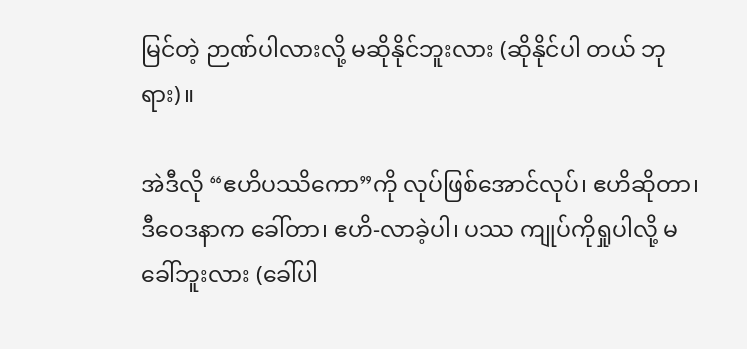မြင်တဲ့ ဉာဏ်ပါလားလို့ မဆိုနိုင်ဘူးလား (ဆိုနိုင်ပါ တယ် ဘုရား)။

အဲဒီလို “ဧဟိပဿိကော”ကို လုပ်ဖြစ်အောင်လုပ်၊ ဧဟိဆိုတာ၊ ဒီဝေဒနာက ခေါ်တာ၊ ဧဟိ-လာခဲ့ပါ၊ ပဿ ကျုပ်ကိုရှုပါလို့ မခေါ်ဘူးလား (ခေါ်ပါ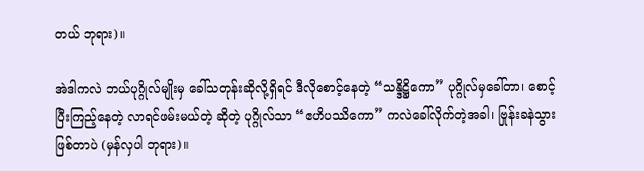တယ် ဘုရား)။

အဲဒါကလဲ ဘယ်ပုဂ္ဂိုလ်မျိုးမှ ခေါ်သတုန်းဆိုလို့ရှိရင် ဒီလိုစောင့်နေတဲ့ “သန္ဒိဋ္ဌိကော” ပုဂ္ဂိုလ်မှခေါ်တာ၊ စောင့် ပြီးကြည့်နေတဲ့ လာရင်ဖမ်းမယ်တဲ့ ဆိုတဲ့ ပုဂ္ဂိုလ်သာ “ဧဟိပဿိကော” ကလဲခေါ်လိုက်တဲ့အခါ၊ ဗြုန်းခနဲသွားဖြစ်တာပဲ (မှန်လှပါ ဘုရား)။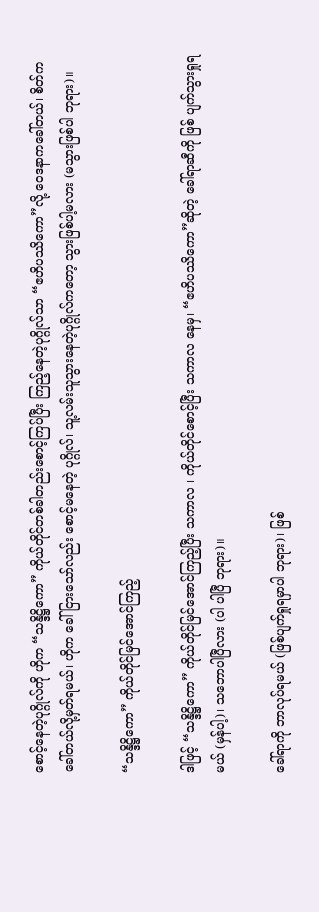စောင့်နေတဲ့ပုဂ္ဂိုလ်ကို ဟိုက “သန္ဒိဋ္ဌိကော” ကိုယ်တိုင်တစ်ခါတည်းစောင့်ကြပ်ပြီး ကြည့်နေတဲ့ပုဂ္ဂိုလ်သာ “ဧဟိပဿိကော”လို့ ဝေဒနာကခေါ်တယ်၊ စိတ်ကခေါ်တယ်လို့မှတ်ရမယ်၊ ဟိုက ခေါ်ငြားသော်လည်း စောင့်မနေတဲ့ ပုဂ္ဂိုလ်၊ သူ့လမ်းသူသွားနေတဲ့ပုဂ္ဂိုလ်ကတော့ သွားဖြစ်ပါ့မလား (မသွားဖြစ်ပါ ဘုရား)။

“သန္ဒိဋ္ဌိကော” ကိုယ်တိုင်မြင်အောင်ကြည့်

ဒါဖြင့် “သန္ဒိဋ္ဌိကော” ကိုယ်တိုင်မြင်အောင်ကြည့်ပြီး သကာလ ၊ ကိုယ်တိုင်စောင့်ပြီး သကာလ နေမှ၊ “ဧဟိပဿိကော”ဆိုတဲ့ ခေါ်ရာဆီကို ဖြစ် ပျက်သွားရှုရမယ် (မှန်ပါ့)၊ သဘောပါပြီလား (ပါ ပါပြီ ဘုရား)။

ခေါ်ရာကို ဘာလုပ်ရမယ် (ဖြစ်ပျက်ရှုရမှာပါ ဘုရား)၊ ဖြစ်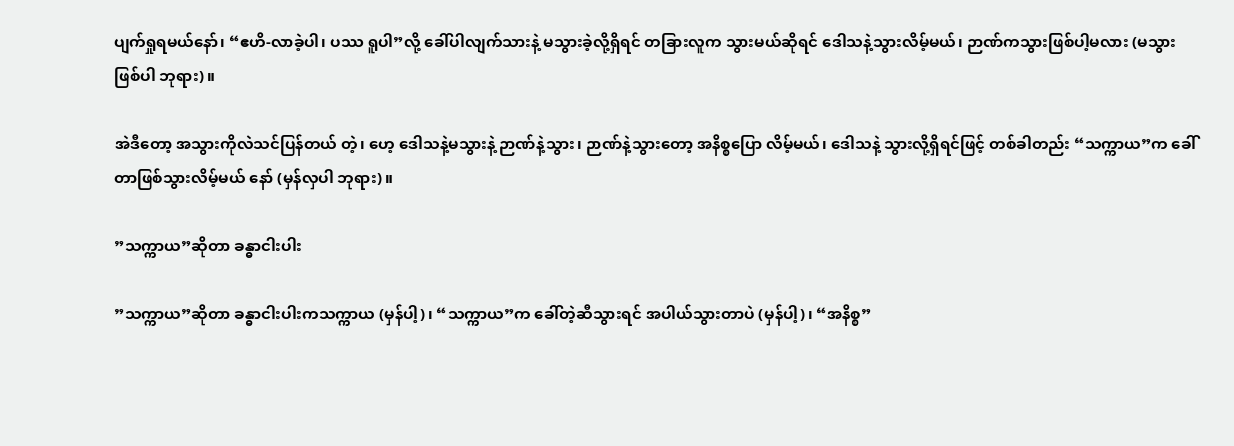ပျက်ရှုရမယ်နော်၊ “ဧဟိ-လာခဲ့ပါ၊ ပဿ ရူပါ”လို့ ခေါ်ပါလျက်သားနဲ့ မသွားခဲ့လို့ရှိရင် တခြားလူက သွားမယ်ဆိုရင် ဒေါသနဲ့သွားလိမ့်မယ်၊ ဉာဏ်ကသွားဖြစ်ပါ့မလား (မသွားဖြစ်ပါ ဘုရား)။

အဲဒီတော့ အသွားကိုလဲသင်ပြန်တယ် တဲ့၊ ဟေ့ ဒေါသနဲ့မသွားနဲ့ ဉာဏ်နဲ့သွား၊ ဉာဏ်နဲ့သွားတော့ အနိစ္စပြော လိမ့်မယ်၊ ဒေါသနဲ့ သွားလို့ရှိရင်ဖြင့် တစ်ခါတည်း “သက္ကာယ”က ခေါ်တာဖြစ်သွားလိမ့်မယ် နော် (မှန်လှပါ ဘုရား)။

”သက္ကာယ”ဆိုတာ ခန္ဓာငါးပါး

”သက္ကာယ”ဆိုတာ ခန္ဓာငါးပါးကသက္ကာယ (မှန်ပါ့)၊ “သက္ကာယ”က ခေါ်တဲ့ဆီသွားရင် အပါယ်သွားတာပဲ (မှန်ပါ့)၊ “အနိစ္စ”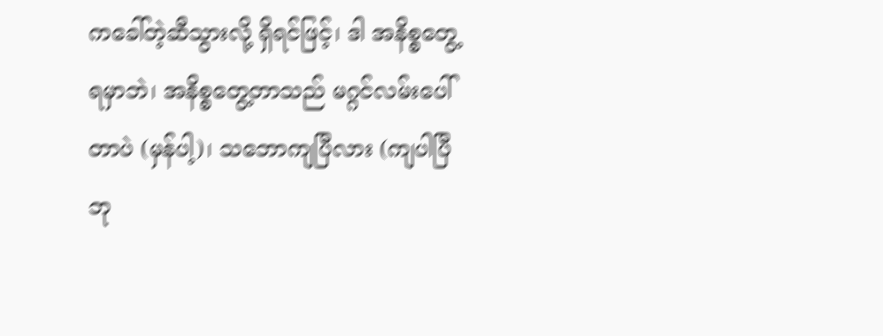ကခေါ်တဲ့ဆီသွားလို့ ရှိရင်ဖြင့်၊ ဒါ အနိစ္စတွေ့ရမှာဘဲ၊ အနိစ္စတွေ့တာသည် မဂ္ဂင်လမ်းပေါ်တာပဲ (မှန်ပါ့)၊ သဘောကျပြီလား (ကျပါပြီ ဘု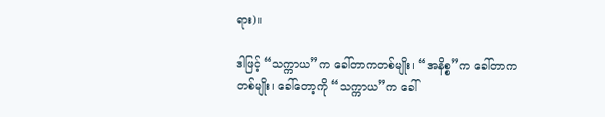ရား)။

ဒါဖြင့် “သက္ကာယ”က ခေါ်တာကတစ်မျိုး၊ “အနိစ္စ”က ခေါ်တာက တစ်မျိုး၊ ခေါ်တော့ကို “သက္ကာယ”က ခေါ်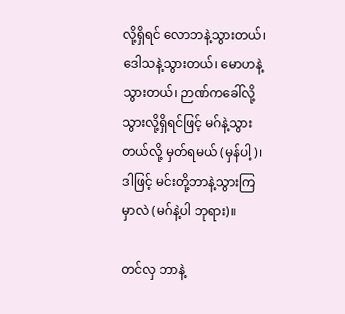လို့ရှိရင် လောဘနဲ့သွားတယ်၊ ဒေါသနဲ့သွားတယ်၊ မောဟနဲ့သွားတယ်၊ ဉာဏ်ကခေါ်လို့သွားလို့ရှိရင်ဖြင့် မဂ်နဲ့သွားတယ်လို့ မှတ်ရမယ် (မှန်ပါ့)၊ ဒါဖြင့် မင်းတို့ဘာနဲ့သွားကြမှာလဲ (မဂ်နဲ့ပါ ဘုရား)။

တင်လှ ဘာနဲ့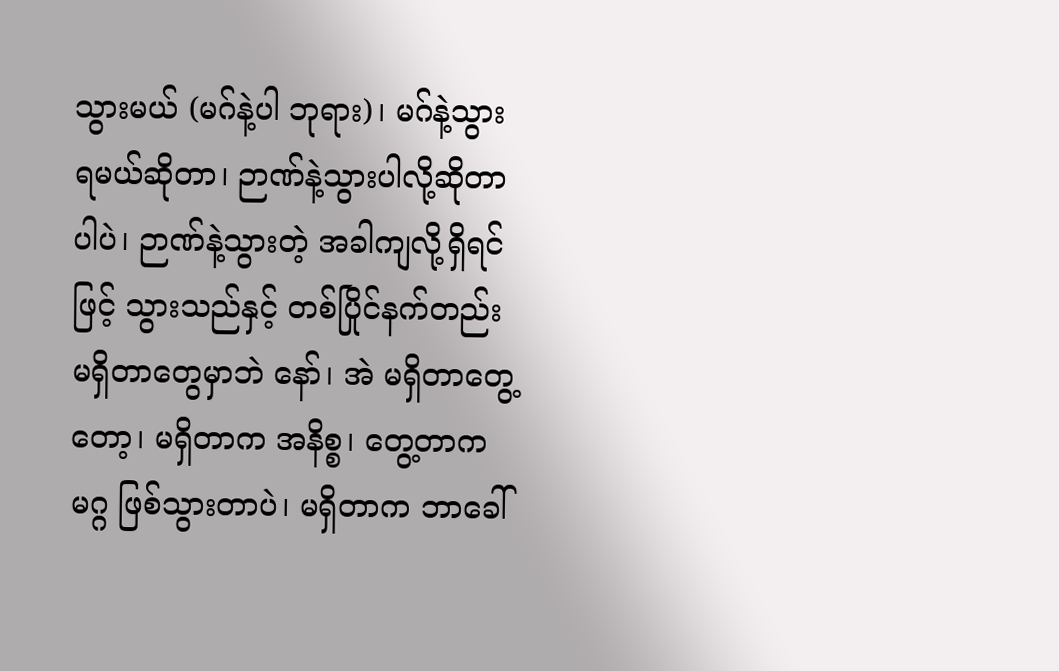သွားမယ် (မဂ်နဲ့ပါ ဘုရား)၊ မဂ်နဲ့သွားရမယ်ဆိုတာ၊ ဉာဏ်နဲ့သွားပါလို့ဆိုတာပါပဲ၊ ဉာဏ်နဲ့သွားတဲ့ အခါကျလို့ရှိရင်ဖြင့် သွားသည်နှင့် တစ်ပြိုင်နက်တည်းမရှိတာတွေမှာဘဲ နော်၊ အဲ မရှိတာတွေ့တော့၊ မရှိတာက အနိစ္စ၊ တွေ့တာက မဂ္ဂ ဖြစ်သွားတာပဲ၊ မရှိတာက ဘာခေါ်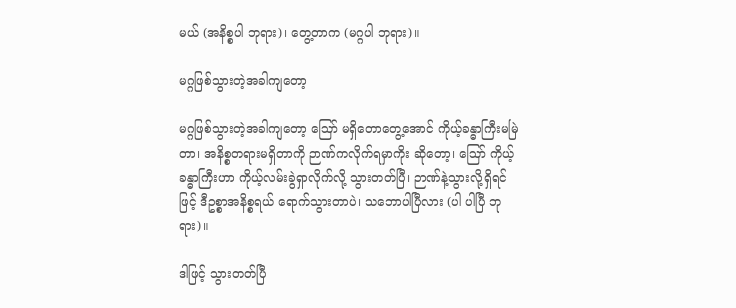မယ် (အနိစ္စပါ ဘုရား)၊ တွေ့တာက (မဂ္ဂပါ ဘုရား)။

မဂ္ဂဖြစ်သွားတဲ့အခါကျတော့

မဂ္ဂဖြစ်သွားတဲ့အခါကျတော့ ဪ မရှိတောတွေ့အောင် ကိုယ့်ခန္ဓာကြီးမမြဲတာ၊ အနိစ္စတရားမရှိတာကို ဉာဏ်ကလိုက်ရမှာကိုး ဆိုတော့၊ ဪ ကိုယ့်ခန္ဓာကြီးဟာ ကိုယ့်လမ်းခွဲရှာလိုက်လို့ သွားတတ်ပြီ၊ ဉာဏ်နဲ့သွားလို့ရှိရင် ဖြင့် ဒီဥစ္စာအနိစ္စရယ် ရောက်သွားတာပဲ၊ သဘောပါပြီလား (ပါ ပါပြီ ဘုရား)။

ဒါဖြင့် သွားတတ်ပြီ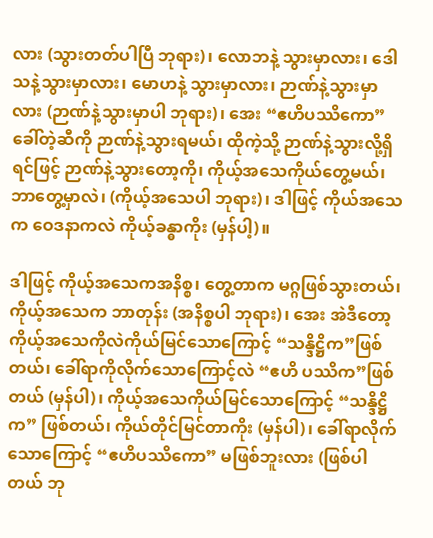လား (သွားတတ်ပါပြီ ဘုရား)၊ လောဘနဲ့ သွားမှာလား၊ ဒေါသနဲ့သွားမှာလား၊ မောဟနဲ့ သွားမှာလား၊ ဉာဏ်နဲ့သွားမှာလား (ဉာဏ်နဲ့သွားမှာပါ ဘုရား)၊ အေး “ဧဟိပဿိကော”ခေါ်တဲ့ဆီကို ဉာဏ်နဲ့သွားရမယ်၊ ထိုကဲ့သို့ ဉာဏ်နဲ့သွားလို့ရှိရင်ဖြင့် ဉာဏ်နဲ့သွားတော့ကို၊ ကိုယ့်အသေကိုယ်တွေ့မယ်၊ ဘာတွေ့မှာလဲ၊ (ကိုယ့်အသေပါ ဘုရား)၊ ဒါဖြင့် ကိုယ်အသေက ဝေဒနာကလဲ ကိုယ့်ခန္ဓာကိုး (မှန်ပါ့)။

ဒါဖြင့် ကိုယ့်အသေကအနိစ္စ၊ တွေ့တာက မဂ္ဂဖြစ်သွားတယ်၊ ကိုယ့်အသေက ဘာတုန်း (အနိစ္စပါ ဘုရား)၊ အေး အဲဒီတော့ ကိုယ့်အသေကိုလဲကိုယ်မြင်သောကြောင့် “သန္ဒိဋ္ဌိက”ဖြစ်တယ်၊ ခေါ်ရာကိုလိုက်သောကြောင့်လဲ “ဧဟိ ပဿိက”ဖြစ်တယ် (မှန်ပါ)၊ ကိုယ့်အသေကိုယ်မြင်သောကြောင့် “သန္ဒိဋ္ဌိက” ဖြစ်တယ်၊ ကိုယ်တိုင်မြင်တာကိုး (မှန်ပါ)၊ ခေါ်ရာလိုက်သောကြောင့် “ဧဟိပဿိကော” မဖြစ်ဘူးလား (ဖြစ်ပါတယ် ဘု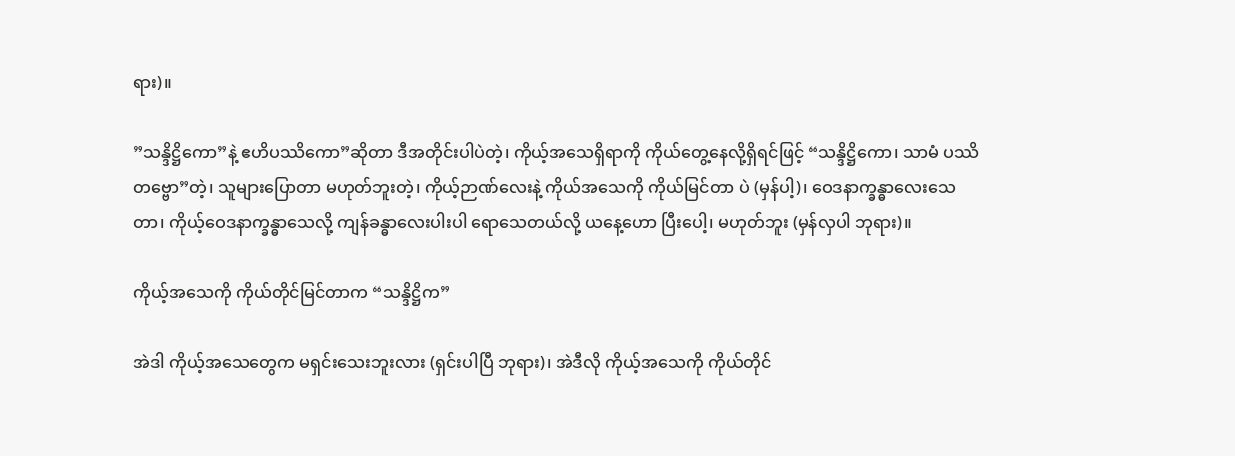ရား)။

”သန္ဒိဋ္ဌိကော”နဲ့ ဧဟိပဿိကော”ဆိုတာ ဒီအတိုင်းပါပဲတဲ့၊ ကိုယ့်အသေရှိရာကို ကိုယ်တွေ့နေလို့ရှိရင်ဖြင့် “သန္ဒိဋ္ဌိကော၊ သာမံ ပဿိတဗ္ဗော”တဲ့၊ သူများပြောတာ မဟုတ်ဘူးတဲ့၊ ကိုယ့်ဉာဏ်လေးနဲ့ ကိုယ်အသေကို ကိုယ်မြင်တာ ပဲ (မှန်ပါ့)၊ ဝေဒနာက္ခန္ဓာလေးသေတာ၊ ကိုယ့်ဝေဒနာက္ခန္ဓာသေလို့ ကျန်ခန္ဓာလေးပါးပါ ရောသေတယ်လို့ ယနေ့ဟော ပြီးပေါ့၊ မဟုတ်ဘူး (မှန်လှပါ ဘုရား)။

ကိုယ့်အသေကို ကိုယ်တိုင်မြင်တာက “သန္ဒိဋ္ဌိက”

အဲဒါ ကိုယ့်အသေတွေက မရှင်းသေးဘူးလား (ရှင်းပါပြီ ဘုရား)၊ အဲဒီလို ကိုယ့်အသေကို ကိုယ်တိုင်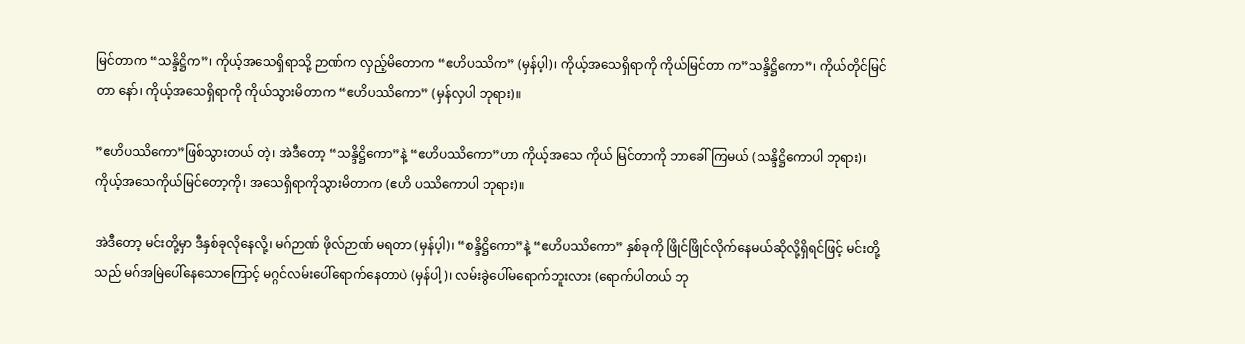မြင်တာက “သန္ဒိဋ္ဌိက”၊ ကိုယ့်အသေရှိရာသို့ ဉာဏ်က လှည့်မိတောက “ဧဟိပဿိက” (မှန်ပ့ါ)၊ ကိုယ့်အသေရှိရာကို ကိုယ်မြင်တာ က”သန္ဒိဋ္ဌိကော”၊ ကိုယ်တိုင်မြင်တာ နော်၊ ကိုယ့်အသေရှိရာကို ကိုယ်သွားမိတာက “ဧဟိပဿိကော” (မှန်လှပါ ဘုရား)။

”ဧဟိပဿိကော”ဖြစ်သွားတယ် တဲ့၊ အဲဒီတော့ “သန္ဒိဋ္ဌိကော”နဲ့ “ဧဟိပဿိကော”ဟာ ကိုယ့်အသေ ကိုယ် မြင်တာကို ဘာခေါ်ကြမယ် (သန္ဒိဋ္ဌိကောပါ ဘုရား)၊ ကိုယ့်အသေကိုယ်မြင်တော့ကို၊ အသေရှိရာကိုသွားမိတာက (ဧဟိ ပဿိကောပါ ဘုရား)။

အဲဒီတော့ မင်းတို့မှာ ဒီနှစ်ခုလိုနေလို့၊ မဂ်ဉာဏ် ဖိုလ်ဉာဏ် မရတာ (မှန်ပ့ါ)၊ “စန္ဒိဋ္ဌိကော”နဲ့ “ဧဟိပဿိကော” နှစ်ခုကို ဖြိုင်ဖြိုင်လိုက်နေမယ်ဆိုလို့ရှိရင်ဖြင့် မင်းတို့သည် မဂ်အမြဲပေါ်နေသောကြောင့် မဂ္ဂင်လမ်းပေါ်ရောက်နေတာပဲ (မှန်ပါ့)၊ လမ်းခွဲပေါ်မရောက်ဘူးလား (ရောက်ပါတယ် ဘု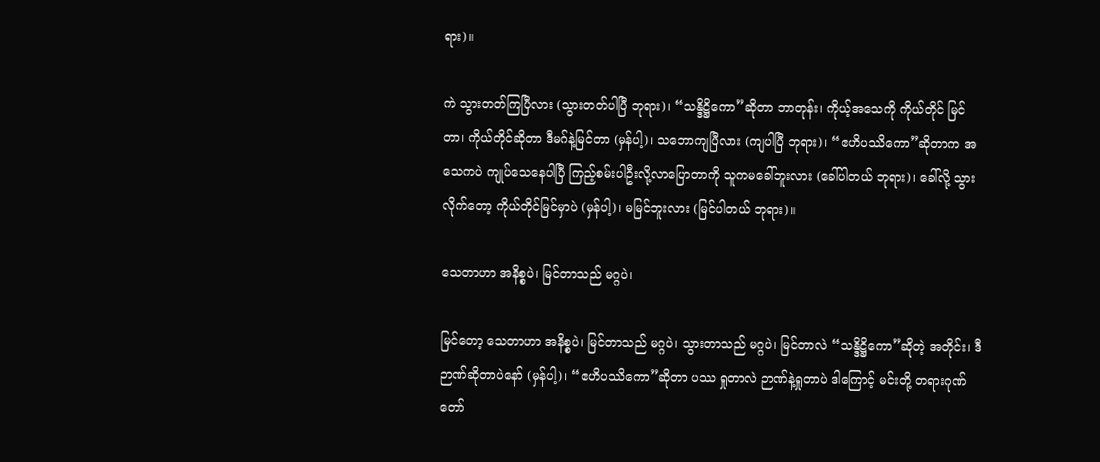ရား)။

ကဲ သွားတတ်ကြပြီလား (သွားတတ်ပါပြီ ဘုရား)၊ “သန္ဒိဋ္ဌိကော”ဆိုတာ ဘာတုန်း၊ ကိုယ့်အသေကို ကိုယ်တိုင် မြင်တာ၊ ကိုယ်တိုင်ဆိုတာ ဒီမဂ်နဲ့မြင်တာ (မှန်ပါ့)၊ သဘောကျပြီလား (ကျပါပြီ ဘုရား)၊ “ဧဟိပဿိကော”ဆိုတာက အသေကပဲ ကျုပ်သေနေပါပြီ ကြည့်စမ်းပါဦးလို့လာပြောတာကို သူကမခေါ်ဘူးလား (ခေါ်ပါတယ် ဘုရား)၊ ခေါ်လို့ သွားလိုက်တော့ ကိုယ်တိုင်မြင်မှာပဲ (မှန်ပါ့)၊ မမြင်ဘူးလား (မြင်ပါတယ် ဘုရား)။

သေတာဟာ အနိစ္စပဲ၊ မြင်တာသည် မဂ္ဂပဲ၊

မြင်တော့ သေတာဟာ အနိစ္စပဲ၊ မြင်တာသည် မဂ္ဂပဲ၊ သွားတာသည် မဂ္ဂပဲ၊ မြင်တာလဲ “သန္ဒိဋ္ဌိကော”ဆိုတဲ့ အတိုင်း၊ ဒီဉာဏ်ဆိုတာပဲနော် (မှန်ပါ့)၊ “ဧဟိပဿိကော”ဆိုတာ ပဿ ရှုတာလဲ ဉာဏ်နဲ့ရှုတာပဲ ဒါကြောင့် မင်းတို့ တရားဂုဏ်တော်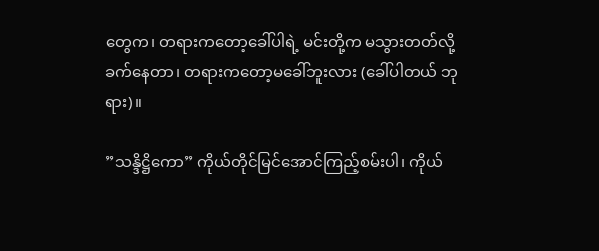တွေက၊ တရားကတော့ခေါ်ပါရဲ့ မင်းတို့က မသွားတတ်လို့ ခက်နေတာ၊ တရားကတော့မခေါ်ဘူးလား (ခေါ်ပါတယ် ဘုရား)။

”သန္ဒိဋ္ဌိကော” ကိုယ်တိုင်မြင်အောင်ကြည့်စမ်းပါ၊ ကိုယ်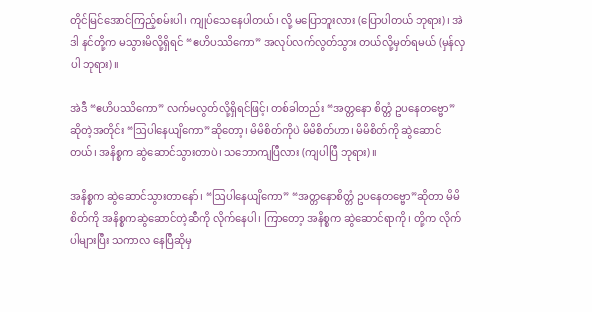တိုင်မြင်အောင်ကြည့်စမ်းပါ၊ ကျုပ်သေနေပါတယ်၊ လို့ မပြောဘူးလား (ပြောပါတယ် ဘုရား)၊ အဲဒါ နင်တို့က မသွားမိလို့ရှိရင် “ဧဟိပဿိကော” အလုပ်လက်လွတ်သွား တယ်လို့မှတ်ရမယ် (မှန်လှပါ ဘုရား)။

အဲဒီ “ဧဟိပဿိကော” လက်မလွတ်လို့ရှိရင်ဖြင့်၊ တစ်ခါတည်း “အတ္တနော စိတ္တံ ဥပနေတဗ္ဗော” ဆိုတဲ့အတိုင်း “ဩပါနေယျိကော”ဆိုတော့၊ မိမိစိတ်ကိုပဲ မိမိစိတ်ဟာ၊ မိမိစိတ်ကို ဆွဲဆောင်တယ်၊ အနိစ္စက ဆွဲဆောင်သွားတာပဲ၊ သဘောကျပြီလား (ကျပါပြီ ဘုရား)။

အနိစ္စက ဆွဲဆောင်သွားတာနော်၊ “ဩပါနေယျိကော” “အတ္တနောစိတ္တံ ဥပနေတဗ္ဗော”ဆိုတာ မိမိစိတ်ကို အနိစ္စကဆွဲဆောင်တဲ့ဆီကို လိုက်နေပါ၊ ကြာတော့ အနိစ္စက ဆွဲဆောင်ရာကို၊ တို့က လိုက်ပါများပြီး သကာလ နေပြီဆိုမှ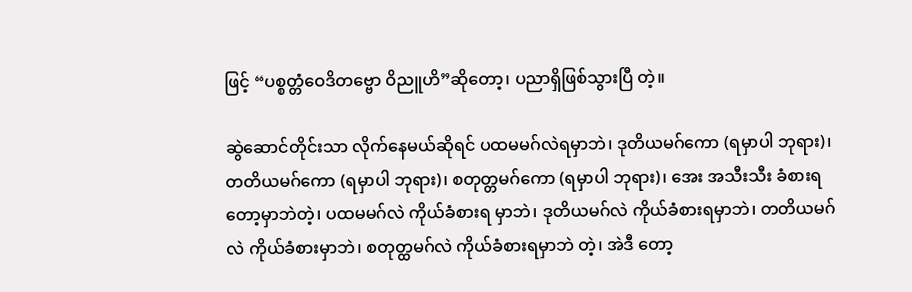ဖြင့် “ပစ္စတ္တံဝေဒိတဗ္ဗော ဝိညူဟိ”ဆိုတော့၊ ပညာရှိဖြစ်သွားပြီ တဲ့။

ဆွဲဆောင်တိုင်းသာ လိုက်နေမယ်ဆိုရင် ပထမမဂ်လဲရမှာဘဲ၊ ဒုတိယမဂ်ကော (ရမှာပါ ဘုရား)၊ တတိယမဂ်ကော (ရမှာပါ ဘုရား)၊ စတုတ္တမဂ်ကော (ရမှာပါ ဘုရား)၊ အေး အသီးသီး ခံစားရတော့မှာဘဲတဲ့၊ ပထမမဂ်လဲ ကိုယ်ခံစားရ မှာဘဲ၊ ဒုတိယမဂ်လဲ ကိုယ်ခံစားရမှာဘဲ၊ တတိယမဂ်လဲ ကိုယ်ခံစားမှာဘဲ၊ စတုတ္ထမဂ်လဲ ကိုယ်ခံစားရမှာဘဲ တဲ့၊ အဲဒီ တော့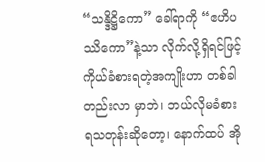“သန္ဒိဋ္ဌိကော” ခေါ်ရာကို “ဧဟိပဿိကော”နဲ့သာ လိုက်လို့ရှိရင်ဖြင့် ကိုယ်ခံစားရတဲ့အကျိုးဟာ တစ်ခါတည်းလာ မှာဘဲ၊ ဘယ်လိုမခံစားရသတုန်းဆိုတော့၊ နောက်ထပ် အို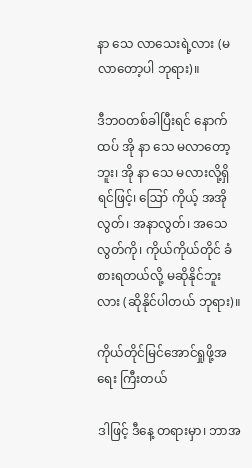နာ သေ လာသေးရဲ့လား (မလာတော့ပါ ဘုရား)။

ဒီဘဝတစ်ခါပြီးရင် နောက်ထပ် အို နာ သေ မလာတော့ဘူး၊ အို နာ သေ မလားလို့ရှိရင်ဖြင့်၊ ဪ ကိုယ့် အအိုလွတ်၊ အနာလွတ်၊ အသေလွတ်ကို၊ ကိုယ်ကိုယ်တိုင် ခံစားရတယ်လို့ မဆိုနိုင်ဘူးလား (ဆိုနိုင်ပါတယ် ဘုရား)။

ကိုယ်တိုင်မြင်အောင်ရှုဖို့အရေး ကြီးတယ်

ဒါဖြင့် ဒီနေ့ တရားမှာ၊ ဘာအ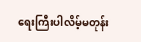ရေးကြီးပါလိမ့်မတုန်း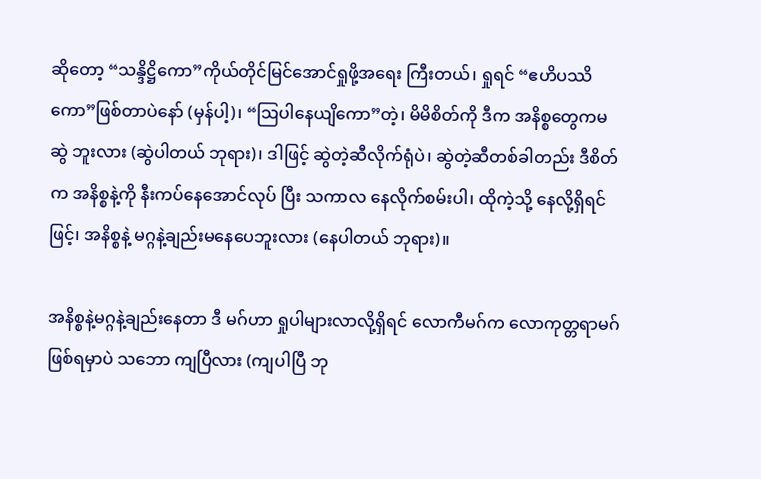ဆိုတော့ “သန္ဒိဋ္ဌိကော”ကိုယ်တိုင်မြင်အောင်ရှုဖို့အရေး ကြီးတယ်၊ ရှုရင် “ဧဟိပဿိကော”ဖြစ်တာပဲနော် (မှန်ပါ့)၊ “ဩပါနေယျိကော”တဲ့၊ မိမိစိတ်ကို ဒီက အနိစ္စတွေကမဆွဲ ဘူးလား (ဆွဲပါတယ် ဘုရား)၊ ဒါဖြင့် ဆွဲတဲ့ဆီလိုက်ရုံပဲ၊ ဆွဲတဲ့ဆီတစ်ခါတည်း ဒီစိတ်က အနိစ္စနဲ့ကို နီးကပ်နေအောင်လုပ် ပြီး သကာလ နေလိုက်စမ်းပါ၊ ထိုကဲ့သို့ နေလို့ရှိရင်ဖြင့်၊ အနိစ္စနဲ့ မဂ္ဂနဲ့ချည်းမနေပေဘူးလား (နေပါတယ် ဘုရား)။

အနိစ္စနဲ့မဂ္ဂနဲ့ချည်းနေတာ ဒီ မဂ်ဟာ ရှုပါများလာလို့ရှိရင် လောကီမဂ်က လောကုတ္တရာမဂ်ဖြစ်ရမှာပဲ သဘော ကျပြီလား (ကျပါပြီ ဘု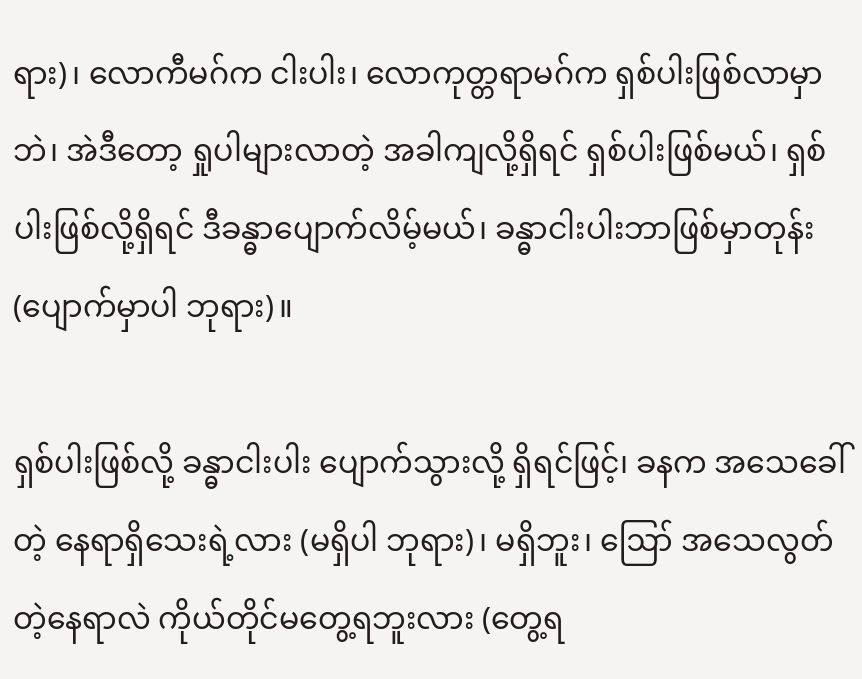ရား)၊ လောကီမဂ်က ငါးပါး၊ လောကုတ္တရာမဂ်က ရှစ်ပါးဖြစ်လာမှာဘဲ၊ အဲဒီတော့ ရှုပါများလာတဲ့ အခါကျလို့ရှိရင် ရှစ်ပါးဖြစ်မယ်၊ ရှစ်ပါးဖြစ်လို့ရှိရင် ဒီခန္ဓာပျောက်လိမ့်မယ်၊ ခန္ဓာငါးပါးဘာဖြစ်မှာတုန်း (ပျောက်မှာပါ ဘုရား)။

ရှစ်ပါးဖြစ်လို့ ခန္ဓာငါးပါး ပျောက်သွားလို့ ရှိရင်ဖြင့်၊ ခနက အသေခေါ်တဲ့ နေရာရှိသေးရဲ့လား (မရှိပါ ဘုရား)၊ မရှိဘူး၊ ဪ အသေလွတ်တဲ့နေရာလဲ ကိုယ်တိုင်မတွေ့ရဘူးလား (တွေ့ရ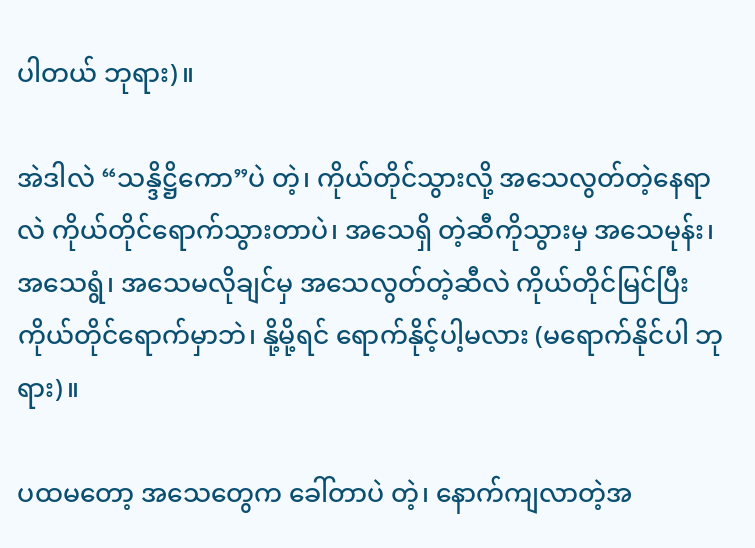ပါတယ် ဘုရား)။

အဲဒါလဲ “သန္ဒိဋ္ဌိကော”ပဲ တဲ့၊ ကိုယ်တိုင်သွားလို့ အသေလွတ်တဲ့နေရာလဲ ကိုယ်တိုင်ရောက်သွားတာပဲ၊ အသေရှိ တဲ့ဆီကိုသွားမှ အသေမုန်း၊ အသေရွံ၊ အသေမလိုချင်မှ အသေလွတ်တဲ့ဆီလဲ ကိုယ်တိုင်မြင်ပြီး ကိုယ်တိုင်ရောက်မှာဘဲ၊ နို့မို့ရင် ရောက်နိုင့်ပါ့မလား (မရောက်နိုင်ပါ ဘုရား)။

ပထမတော့ အသေတွေက ခေါ်တာပဲ တဲ့၊ နောက်ကျလာတဲ့အ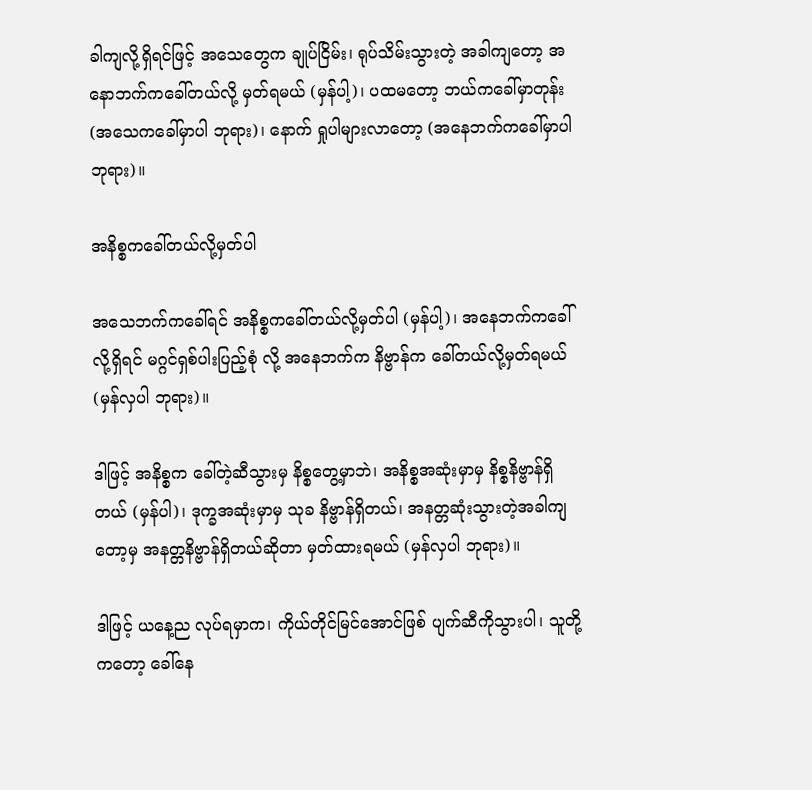ခါကျလို့ရှိရင်ဖြင့် အသေတွေက ချုပ်ငြိမ်း၊ ရုပ်သိမ်းသွားတဲ့ အခါကျတော့ အနောဘက်ကခေါ်တယ်လို့ မှတ်ရမယ် (မှန်ပါ့)၊ ပထမတော့ ဘယ်ကခေါ်မှာတုန်း (အသေကခေါ်မှာပါ ဘုရား)၊ နောက် ရှုပါများလာတော့ (အနေဘက်ကခေါ်မှာပါ ဘုရား)။

အနိစ္စကခေါ်တယ်လို့မှတ်ပါ

အသေဘက်ကခေါ်ရင် အနိစ္စကခေါ်တယ်လို့မှတ်ပါ (မှန်ပါ့)၊ အနေဘက်ကခေါ်လို့ရှိရင် မဂ္ဂင်ရှစ်ပါးပြည့်စုံ လို့ အနေဘက်က နိဗ္ဗာန်က ခေါ်တယ်လို့မှတ်ရမယ် (မှန်လှပါ ဘုရား)။

ဒါဖြင့် အနိစ္စက ခေါ်တဲ့ဆီသွားမှ နိစ္စတွေ့မှာဘဲ၊ အနိစ္စအဆုံးမှာမှ နိစ္စနိဗ္ဗာန်ရှိတယ် (မှန်ပါ)၊ ဒုက္ခအဆုံးမှာမှ သုခ နိဗ္ဗာန်ရှိတယ်၊ အနတ္တဆုံးသွားတဲ့အခါကျတော့မှ အနတ္တနိဗ္ဗာန်ရှိတယ်ဆိုတာ မှတ်ထားရမယ် (မှန်လှပါ ဘုရား)။

ဒါဖြင့် ယနေ့ည လုပ်ရမှာက၊ ကိုယ်တိုင်မြင်အောင်ဖြစ် ပျက်ဆီကိုသွားပါ၊ သူတို့ကတော့ ခေါ်နေ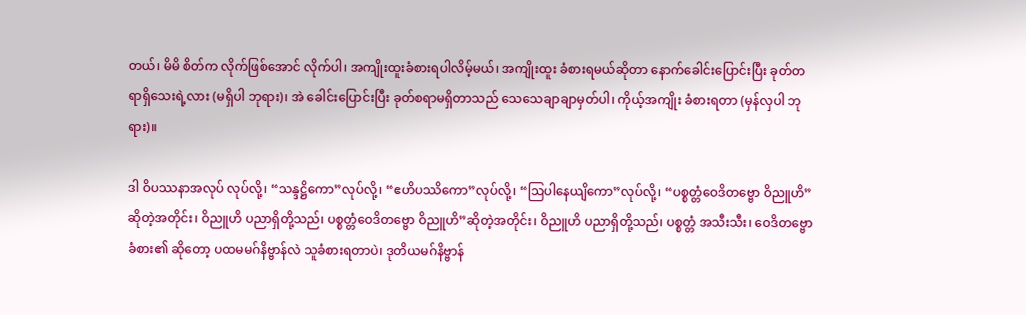တယ်၊ မိမိ စိတ်က လိုက်ဖြစ်အောင် လိုက်ပါ၊ အကျိုးထူးခံစားရပါလိမ့်မယ်၊ အကျိုးထူး ခံစားရမယ်ဆိုတာ နောက်ခေါင်းပြောင်းပြီး ခုတ်တရာရှိသေးရဲ့လား (မရှိပါ ဘုရား)၊ အဲ ခေါင်းပြောင်းပြီး ခုတ်စရာမရှိတာသည် သေသေချာချာမှတ်ပါ၊ ကိုယ့်အကျိုး ခံစားရတာ (မှန်လှပါ ဘုရား)။

ဒါ ဝိပဿနာအလုပ် လုပ်လို့၊ “သန္ဒဋ္ဌိကော”လုပ်လို့၊ “ဧဟိပဿိကော”လုပ်လို့၊ “ဩပါနေယျိကော”လုပ်လို့၊ “ပစ္စတ္တံဝေဒိတဗ္ဗော ဝိညူဟိ”ဆိုတဲ့အတိုင်း၊ ဝိညူဟိ ပညာရှိတို့သည်၊ ပစ္စတ္တံဝေဒိတဗ္ဗော ဝိညူဟိ”ဆိုတဲ့အတိုင်း၊ ဝိညူဟိ ပညာရှိတို့သည်၊ ပစ္စတ္တံ အသီးသီး၊ ဝေဒိတဗ္ဗော ခံစား၏ ဆိုတော့ ပထမမဂ်နိဗ္ဗာန်လဲ သူခံစားရတာပဲ၊ ဒုတိယမဂ်နိဗ္ဗာန်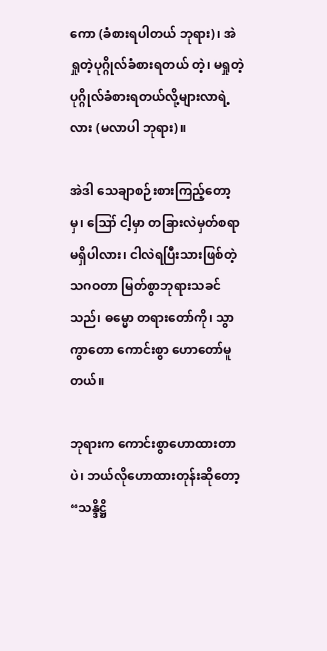ကော (ခံစားရပါတယ် ဘုရား)၊ အဲ ရှုတဲ့ပုဂ္ဂိုလ်ခံစားရတယ် တဲ့၊ မရှုတဲ့ ပုဂ္ဂိုလ်ခံစားရတယ်လို့များလာရဲ့လား (မလာပါ ဘုရား)။

အဲဒါ သေချာစဉ်းစားကြည့်တော့မှ၊ ဪ ငါ့မှာ တခြားလဲမှတ်စရာ မရှိပါလား၊ ငါလဲရပြီးသားဖြစ်တဲ့ သဂဝတာ မြတ်စွာဘုရားသခင်သည်၊ ဓမ္မော တရားတော်ကို၊ သွာကွာတော ကောင်းစွာ ဟောတော်မူတယ်။

ဘုရားက ကောင်းစွာဟောထားတာပဲ၊ ဘယ်လိုဟောထားတုန်းဆိုတော့ “သန္ဒိဋ္ဌိ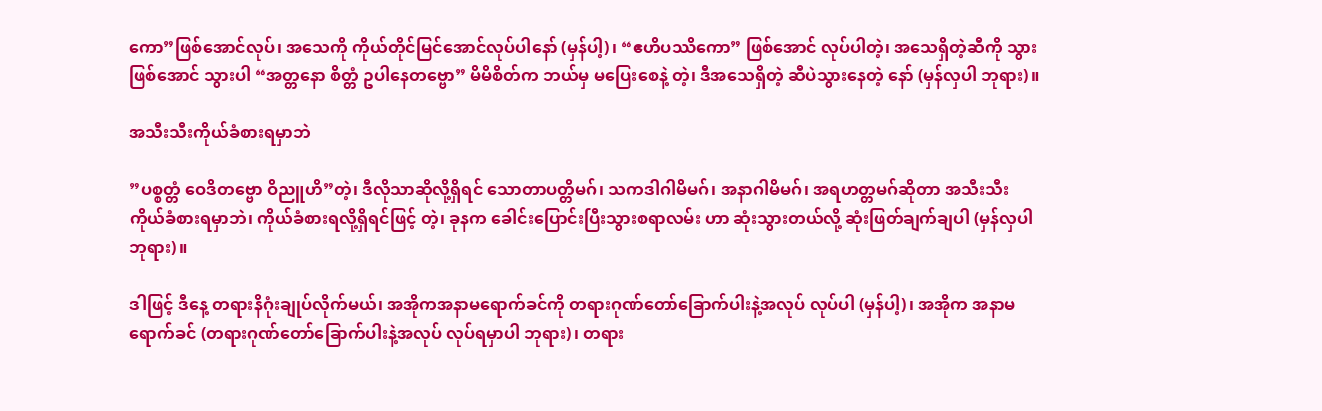ကော”ဖြစ်အောင်လုပ်၊ အသေကို ကိုယ်တိုင်မြင်အောင်လုပ်ပါနော် (မှန်ပါ့)၊ “ဧဟိပဿိကော” ဖြစ်အောင် လုပ်ပါတဲ့၊ အသေရှိတဲ့ဆီကို သွားဖြစ်အောင် သွားပါ “အတ္တနော စိတ္တံ ဥပါနေတဗ္ဗော” မိမိစိတ်က ဘယ်မှ မပြေးစေနဲ့ တဲ့၊ ဒီအသေရှိတဲ့ ဆီပဲသွားနေတဲ့ နော် (မှန်လှပါ ဘုရား)။

အသီးသီးကိုယ်ခံစားရမှာဘဲ

”ပစ္စတ္တံ ဝေဒိတဗ္ဗော ဝိညူဟိ”တဲ့၊ ဒီလိုသာဆိုလို့ရှိရင် သောတာပတ္တိမဂ်၊ သကဒါဂါမိမဂ်၊ အနာဂါမိမဂ်၊ အရဟတ္တမဂ်ဆိုတာ အသီးသီးကိုယ်ခံစားရမှာဘဲ၊ ကိုယ်ခံစားရလို့ရှိရင်ဖြင့် တဲ့၊ ခုနက ခေါင်းပြောင်းပြီးသွားစရာလမ်း ဟာ ဆုံးသွားတယ်လို့ ဆုံးဖြတ်ချက်ချပါ (မှန်လှပါ ဘုရား)။

ဒါဖြင့် ဒီနေ့ တရားနိဂုံးချုပ်လိုက်မယ်၊ အအိုကအနာမရောက်ခင်ကို တရားဂုဏ်တော်ခြောက်ပါးနဲ့အလုပ် လုပ်ပါ (မှန်ပါ့)၊ အအိုက အနာမရောက်ခင် (တရားဂုဏ်တော်ခြောက်ပါးနဲ့အလုပ် လုပ်ရမှာပါ ဘုရား)၊ တရား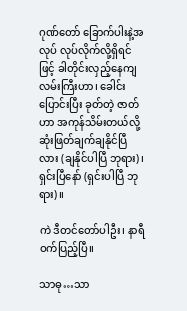ဂုဏ်တော် ခြောက်ပါးနဲ့အလုပ် လုပ်လိုက်လို့ရှိရင်ဖြင့် ခါတိုင်းလှည့်နေကျ လမ်းကြီးဟာ၊ ခေါင်းပြောင်းပြီး ခုတ်တဲ့ ဇာတ်ဟာ အကုန်သိမ်းတယ်လို့ ဆုံးဖြတ်ချက်ချနိုင်ပြီလား (ချနိုင်ပါပြီ ဘုရား)၊ ရှင်းပြီနော် (ရှင်းပါပြီ ဘုရား)။

ကဲ ဒီတင်တော်ပါဦး၊ နာရီဝက်ပြည့်ပြီ။

သာဓု…သာ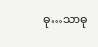ဓု…သာဓု